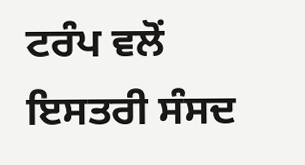ਟਰੰਪ ਵਲੋਂ ਇਸਤਰੀ ਸੰਸਦ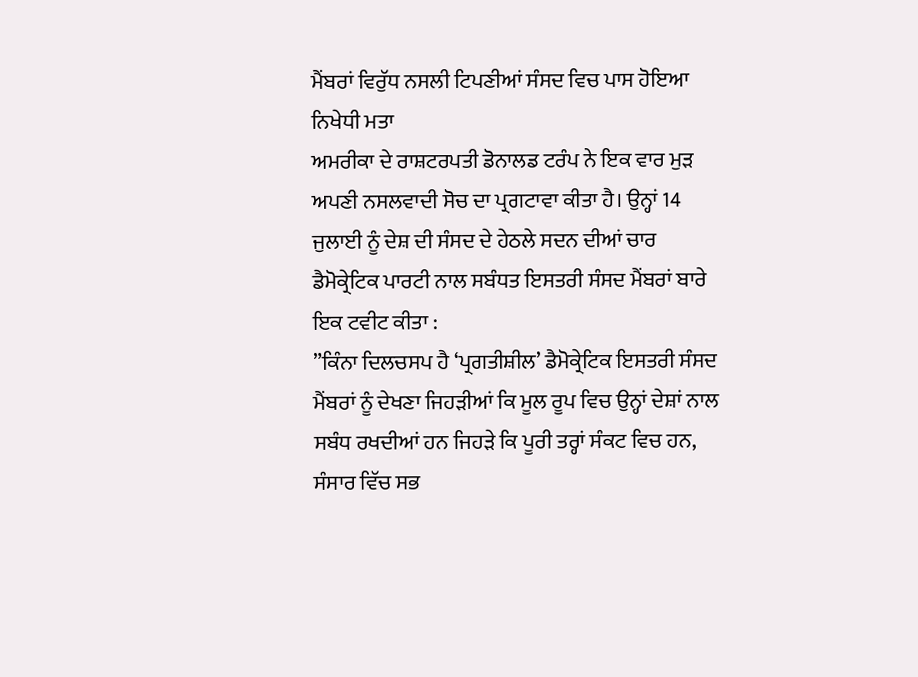ਮੈਂਬਰਾਂ ਵਿਰੁੱਧ ਨਸਲੀ ਟਿਪਣੀਆਂ ਸੰਸਦ ਵਿਚ ਪਾਸ ਹੋਇਆ ਨਿਖੇਧੀ ਮਤਾ
ਅਮਰੀਕਾ ਦੇ ਰਾਸ਼ਟਰਪਤੀ ਡੋਨਾਲਡ ਟਰੰਪ ਨੇ ਇਕ ਵਾਰ ਮੁੜ ਅਪਣੀ ਨਸਲਵਾਦੀ ਸੋਚ ਦਾ ਪ੍ਰਗਟਾਵਾ ਕੀਤਾ ਹੈ। ਉਨ੍ਹਾਂ 14 ਜੁਲਾਈ ਨੂੰ ਦੇਸ਼ ਦੀ ਸੰਸਦ ਦੇ ਹੇਠਲੇ ਸਦਨ ਦੀਆਂ ਚਾਰ ਡੈਮੋਕ੍ਰੇਟਿਕ ਪਾਰਟੀ ਨਾਲ ਸਬੰਧਤ ਇਸਤਰੀ ਸੰਸਦ ਮੈਂਬਰਾਂ ਬਾਰੇ ਇਕ ਟਵੀਟ ਕੀਤਾ :
”ਕਿੰਨਾ ਦਿਲਚਸਪ ਹੈ ‘ਪ੍ਰਗਤੀਸ਼ੀਲ’ ਡੈਮੋਕ੍ਰੇਟਿਕ ਇਸਤਰੀ ਸੰਸਦ ਮੈਂਬਰਾਂ ਨੂੰ ਦੇਖਣਾ ਜਿਹੜੀਆਂ ਕਿ ਮੂਲ ਰੂਪ ਵਿਚ ਉਨ੍ਹਾਂ ਦੇਸ਼ਾਂ ਨਾਲ ਸਬੰਧ ਰਖਦੀਆਂ ਹਨ ਜਿਹੜੇ ਕਿ ਪੂਰੀ ਤਰ੍ਹਾਂ ਸੰਕਟ ਵਿਚ ਹਨ, ਸੰਸਾਰ ਵਿੱਚ ਸਭ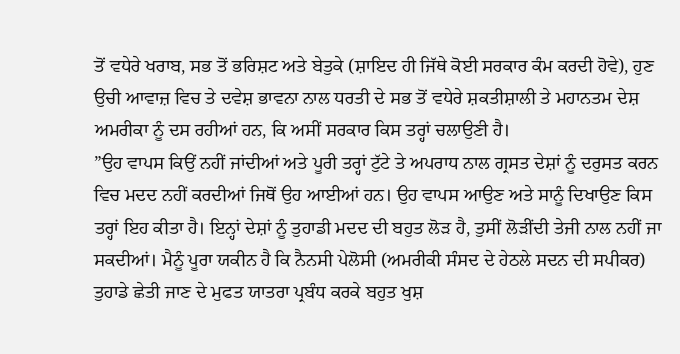ਤੋਂ ਵਧੇਰੇ ਖਰਾਬ, ਸਭ ਤੋਂ ਭਰਿਸ਼ਟ ਅਤੇ ਬੇਤੁਕੇ (ਸ਼ਾਇਦ ਹੀ ਜਿੱਥੇ ਕੋਈ ਸਰਕਾਰ ਕੰਮ ਕਰਦੀ ਹੋਵੇ), ਹੁਣ ਉਚੀ ਆਵਾਜ਼ ਵਿਚ ਤੇ ਦਵੇਸ਼ ਭਾਵਨਾ ਨਾਲ ਧਰਤੀ ਦੇ ਸਭ ਤੋਂ ਵਧੇਰੇ ਸ਼ਕਤੀਸ਼ਾਲੀ ਤੇ ਮਹਾਨਤਮ ਦੇਸ਼ ਅਮਰੀਕਾ ਨੂੰ ਦਸ ਰਹੀਆਂ ਹਨ, ਕਿ ਅਸੀਂ ਸਰਕਾਰ ਕਿਸ ਤਰ੍ਹਾਂ ਚਲਾਉਣੀ ਹੈ।
”ਉਹ ਵਾਪਸ ਕਿਉਂ ਨਹੀਂ ਜਾਂਦੀਆਂ ਅਤੇ ਪੂਰੀ ਤਰ੍ਹਾਂ ਟੁੱਟੇ ਤੇ ਅਪਰਾਧ ਨਾਲ ਗ੍ਰਸਤ ਦੇਸ਼ਾਂ ਨੂੰ ਦਰੁਸਤ ਕਰਨ ਵਿਚ ਮਦਦ ਨਹੀਂ ਕਰਦੀਆਂ ਜਿਥੋਂ ਉਹ ਆਈਆਂ ਹਨ। ਉਹ ਵਾਪਸ ਆਉਣ ਅਤੇ ਸਾਨੂੰ ਦਿਖਾਉਣ ਕਿਸ ਤਰ੍ਹਾਂ ਇਹ ਕੀਤਾ ਹੈ। ਇਨ੍ਹਾਂ ਦੇਸ਼ਾਂ ਨੂੰ ਤੁਹਾਡੀ ਮਦਦ ਦੀ ਬਹੁਤ ਲੋੜ ਹੈ, ਤੁਸੀਂ ਲੋੜੀਂਦੀ ਤੇਜੀ ਨਾਲ ਨਹੀਂ ਜਾ ਸਕਦੀਆਂ। ਮੈਨੂੰ ਪੂਰਾ ਯਕੀਨ ਹੈ ਕਿ ਨੈਨਸੀ ਪੇਲੋਸੀ (ਅਮਰੀਕੀ ਸੰਸਦ ਦੇ ਹੇਠਲੇ ਸਦਨ ਦੀ ਸਪੀਕਰ) ਤੁਹਾਡੇ ਛੇਤੀ ਜਾਣ ਦੇ ਮੁਫਤ ਯਾਤਰਾ ਪ੍ਰਬੰਧ ਕਰਕੇ ਬਹੁਤ ਖੁਸ਼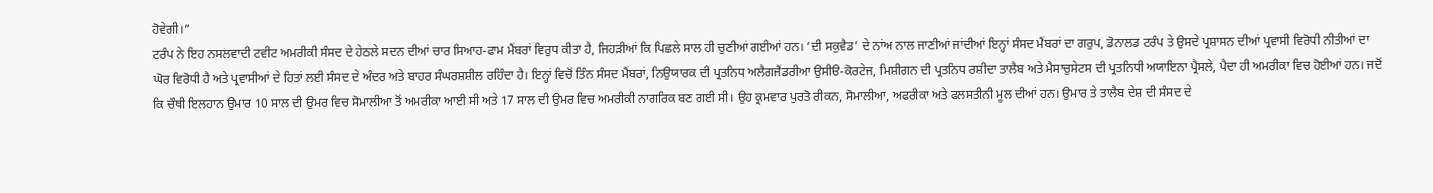ਹੋਵੇਗੀ।”
ਟਰੰਪ ਨੇ ਇਹ ਨਸਲਵਾਦੀ ਟਵੀਟ ਅਮਰੀਕੀ ਸੰਸਦ ਦੇ ਹੇਠਲੇ ਸਦਨ ਦੀਆਂ ਚਾਰ ਸਿਆਹ-ਫਾਮ ਮੈਂਬਰਾਂ ਵਿਰੁਧ ਕੀਤਾ ਹੈ, ਜਿਹੜੀਆਂ ਕਿ ਪਿਛਲੇ ਸਾਲ ਹੀ ਚੁਣੀਆਂ ਗਈਆਂ ਹਨ। ‘ਦੀ ਸਕੁਵੈਡ’ ਦੇ ਨਾਂਅ ਨਾਲ ਜਾਣੀਆਂ ਜਾਂਦੀਆਂ ਇਨ੍ਹਾਂ ਸੰਸਦ ਮੈਂਬਰਾਂ ਦਾ ਗਰੁਪ, ਡੋਨਾਲਡ ਟਰੰਪ ਤੇ ਉਸਦੇ ਪ੍ਰਸ਼ਾਸਨ ਦੀਆਂ ਪ੍ਰਵਾਸੀ ਵਿਰੋਧੀ ਨੀਤੀਆਂ ਦਾ ਘੋਰ ਵਿਰੋਧੀ ਹੈ ਅਤੇ ਪ੍ਰਵਾਸੀਆਂ ਦੇ ਹਿਤਾਂ ਲਈ ਸੰਸਦ ਦੇ ਅੰਦਰ ਅਤੇ ਬਾਹਰ ਸੰਘਰਸ਼ਸ਼ੀਲ ਰਹਿੰਦਾ ਹੈ। ਇਨ੍ਹਾਂ ਵਿਚੋਂ ਤਿੰਨ ਸੰਸਦ ਮੈਂਬਰਾਂ, ਨਿਉਯਾਰਕ ਦੀ ਪ੍ਰਤਨਿਧ ਅਲੈਗਜੈਂਡਰੀਆ ਉਸੀੳ-ਕੋਰਟੇਜ, ਮਿਸ਼ੀਗਨ ਦੀ ਪ੍ਰਤਨਿਧ ਰਸ਼ੀਦਾ ਤਾਲੈਬ ਅਤੇ ਮੈਸਾਚੁਸੇਟਸ ਦੀ ਪ੍ਰਤਨਿਧੀ ਅਯਾਇਨਾ ਪ੍ਰੈਸਲੇ, ਪੈਦਾ ਹੀ ਅਮਰੀਕਾ ਵਿਚ ਹੋਈਆਂ ਹਨ। ਜਦੋਂ ਕਿ ਚੌਥੀ ਇਲਹਾਨ ਉਮਾਰ 10 ਸਾਲ ਦੀ ਉਮਰ ਵਿਚ ਸੋਮਾਲੀਆ ਤੋਂ ਅਮਰੀਕਾ ਆਈ ਸੀ ਅਤੇ 17 ਸਾਲ ਦੀ ਉਮਰ ਵਿਚ ਅਮਰੀਕੀ ਨਾਗਰਿਕ ਬਣ ਗਈ ਸੀ। ਉਹ ਕ੍ਰਮਵਾਰ ਪੁਰਤੋ ਰੀਕਨ, ਸੋਮਾਲੀਆ, ਅਫਰੀਕਾ ਅਤੇ ਫਲਸਤੀਨੀ ਮੂਲ ਦੀਆਂ ਹਨ। ਉਮਾਰ ਤੇ ਤਾਲੈਬ ਦੇਸ਼ ਦੀ ਸੰਸਦ ਦੇ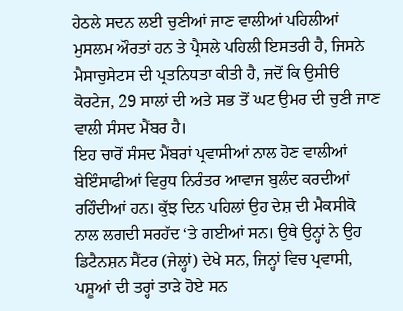ਹੇਠਲੇ ਸਦਨ ਲਈ ਚੁਣੀਆਂ ਜਾਣ ਵਾਲੀਆਂ ਪਹਿਲੀਆਂ ਮੁਸਲਮ ਔਰਤਾਂ ਹਨ ਤੇ ਪ੍ਰੈਸਲੇ ਪਹਿਲੀ ਇਸਤਰੀ ਹੈ, ਜਿਸਨੇ ਮੈਸਾਚੁਸੇਟਸ ਦੀ ਪ੍ਰਤਨਿਧਤਾ ਕੀਤੀ ਹੈ, ਜਦੋਂ ਕਿ ਉਸੀੳ ਕੋਰਟੇਜ, 29 ਸਾਲਾਂ ਦੀ ਅਤੇ ਸਭ ਤੋਂ ਘਟ ਉਮਰ ਦੀ ਚੁਣੀ ਜਾਣ ਵਾਲੀ ਸੰਸਦ ਮੈਂਬਰ ਹੈ।
ਇਹ ਚਾਰੋਂ ਸੰਸਦ ਮੈਂਬਰਾਂ ਪ੍ਰਵਾਸੀਆਂ ਨਾਲ ਹੋਣ ਵਾਲੀਆਂ ਬੇਇੰਸਾਫੀਆਂ ਵਿਰੁਧ ਨਿਰੰਤਰ ਆਵਾਜ ਬੁਲੰਦ ਕਰਦੀਆਂ ਰਹਿੰਦੀਆਂ ਹਨ। ਕੁੱਝ ਦਿਨ ਪਹਿਲਾਂ ਉਹ ਦੇਸ਼ ਦੀ ਮੈਕਸੀਕੋ ਨਾਲ ਲਗਦੀ ਸਰਹੱਦ ‘ਤੇ ਗਈਆਂ ਸਨ। ਉਥੇ ਉਨ੍ਹਾਂ ਨੇ ਉਹ ਡਿਟੈਨਸ਼ਨ ਸੈਂਟਰ (ਜੇਲ੍ਹਾਂ) ਦੇਖੇ ਸਨ, ਜਿਨ੍ਹਾਂ ਵਿਚ ਪ੍ਰਵਾਸੀ, ਪਸ਼ੂਆਂ ਦੀ ਤਰ੍ਹਾਂ ਤਾੜੇ ਹੋਏ ਸਨ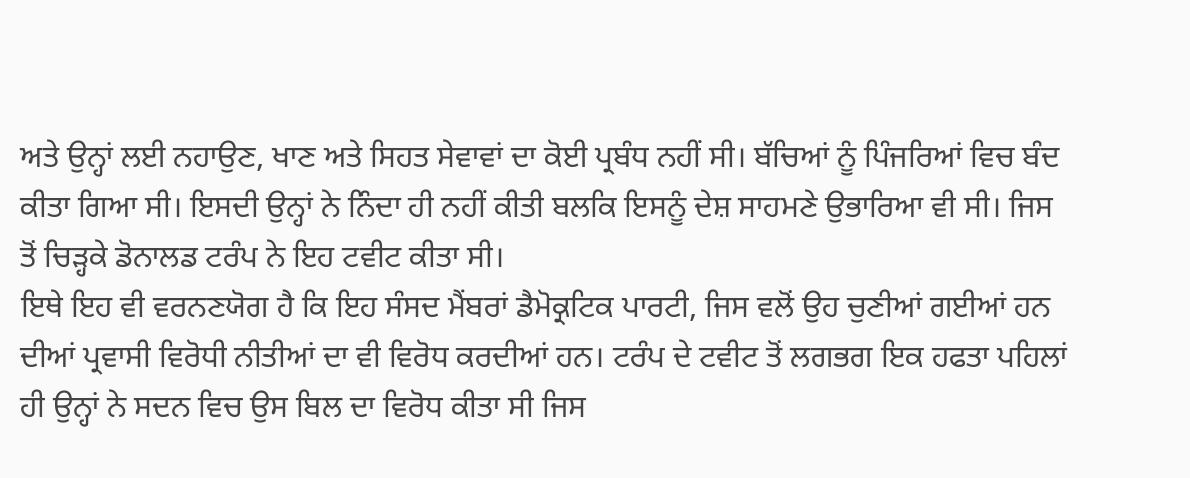ਅਤੇ ਉਨ੍ਹਾਂ ਲਈ ਨਹਾਉਣ, ਖਾਣ ਅਤੇ ਸਿਹਤ ਸੇਵਾਵਾਂ ਦਾ ਕੋਈ ਪ੍ਰਬੰਧ ਨਹੀਂ ਸੀ। ਬੱਚਿਆਂ ਨੂੰ ਪਿੰਜਰਿਆਂ ਵਿਚ ਬੰਦ ਕੀਤਾ ਗਿਆ ਸੀ। ਇਸਦੀ ਉਨ੍ਹਾਂ ਨੇ ਨਿੰਦਾ ਹੀ ਨਹੀਂ ਕੀਤੀ ਬਲਕਿ ਇਸਨੂੰ ਦੇਸ਼ ਸਾਹਮਣੇ ਉਭਾਰਿਆ ਵੀ ਸੀ। ਜਿਸ ਤੋਂ ਚਿੜ੍ਹਕੇ ਡੋਨਾਲਡ ਟਰੰਪ ਨੇ ਇਹ ਟਵੀਟ ਕੀਤਾ ਸੀ।
ਇਥੇ ਇਹ ਵੀ ਵਰਨਣਯੋਗ ਹੈ ਕਿ ਇਹ ਸੰਸਦ ਮੈਂਬਰਾਂ ਡੈਮੋਕ੍ਰਟਿਕ ਪਾਰਟੀ, ਜਿਸ ਵਲੋਂ ਉਹ ਚੁਣੀਆਂ ਗਈਆਂ ਹਨ ਦੀਆਂ ਪ੍ਰਵਾਸੀ ਵਿਰੋਧੀ ਨੀਤੀਆਂ ਦਾ ਵੀ ਵਿਰੋਧ ਕਰਦੀਆਂ ਹਨ। ਟਰੰਪ ਦੇ ਟਵੀਟ ਤੋਂ ਲਗਭਗ ਇਕ ਹਫਤਾ ਪਹਿਲਾਂ ਹੀ ਉਨ੍ਹਾਂ ਨੇ ਸਦਨ ਵਿਚ ਉਸ ਬਿਲ ਦਾ ਵਿਰੋਧ ਕੀਤਾ ਸੀ ਜਿਸ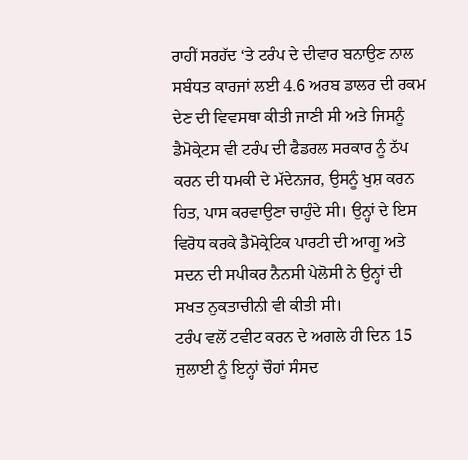ਰਾਹੀਂ ਸਰਹੱਦ ‘ਤੇ ਟਰੰਪ ਦੇ ਦੀਵਾਰ ਬਨਾਉਣ ਨਾਲ ਸਬੰਧਤ ਕਾਰਜਾਂ ਲਈ 4.6 ਅਰਬ ਡਾਲਰ ਦੀ ਰਕਮ ਦੇਣ ਦੀ ਵਿਵਸਥਾ ਕੀਤੀ ਜਾਣੀ ਸੀ ਅਤੇ ਜਿਸਨੂੰ ਡੈਮੋਕ੍ਰੇਟਸ ਵੀ ਟਰੰਪ ਦੀ ਫੈਡਰਲ ਸਰਕਾਰ ਨੂੰ ਠੱਪ ਕਰਨ ਦੀ ਧਮਕੀ ਦੇ ਮੱਦੇਨਜਰ, ਉਸਨੂੰ ਖੁਸ਼ ਕਰਨ ਹਿਤ, ਪਾਸ ਕਰਵਾਉਣਾ ਚਾਹੁੰਦੇ ਸੀ। ਉਨ੍ਹਾਂ ਦੇ ਇਸ ਵਿਰੋਧ ਕਰਕੇ ਡੈਮੋਕ੍ਰੇਟਿਕ ਪਾਰਟੀ ਦੀ ਆਗੂ ਅਤੇ ਸਦਨ ਦੀ ਸਪੀਕਰ ਨੈਨਸੀ ਪੇਲੋਸੀ ਨੇ ਉਨ੍ਹਾਂ ਦੀ ਸਖਤ ਨੁਕਤਾਚੀਨੀ ਵੀ ਕੀਤੀ ਸੀ।
ਟਰੰਪ ਵਲੋਂ ਟਵੀਟ ਕਰਨ ਦੇ ਅਗਲੇ ਹੀ ਦਿਨ 15 ਜੁਲਾਈ ਨੂੰ ਇਨ੍ਹਾਂ ਚੌਹਾਂ ਸੰਸਦ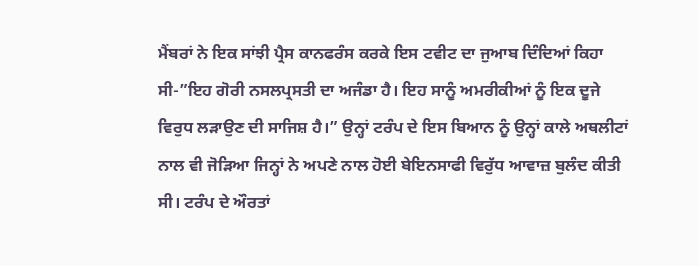ਮੈਂਬਰਾਂ ਨੇ ਇਕ ਸਾਂਝੀ ਪ੍ਰੈਸ ਕਾਨਫਰੰਸ ਕਰਕੇ ਇਸ ਟਵੀਟ ਦਾ ਜੁਆਬ ਦਿੰਦਿਆਂ ਕਿਹਾ ਸੀ-”ਇਹ ਗੋਰੀ ਨਸਲਪ੍ਰਸਤੀ ਦਾ ਅਜੰਡਾ ਹੈ। ਇਹ ਸਾਨੂੰ ਅਮਰੀਕੀਆਂ ਨੂੰ ਇਕ ਦੂਜੇ ਵਿਰੁਧ ਲੜਾਉਣ ਦੀ ਸਾਜਿਸ਼ ਹੈ।” ਉਨ੍ਹਾਂ ਟਰੰਪ ਦੇ ਇਸ ਬਿਆਨ ਨੂੰ ਉਨ੍ਹਾਂ ਕਾਲੇ ਅਥਲੀਟਾਂ ਨਾਲ ਵੀ ਜੋੜਿਆ ਜਿਨ੍ਹਾਂ ਨੇ ਅਪਣੇ ਨਾਲ ਹੋਈ ਬੇਇਨਸਾਫੀ ਵਿਰੁੱਧ ਆਵਾਜ਼ ਬੁਲੰਦ ਕੀਤੀ ਸੀ। ਟਰੰਪ ਦੇ ਔਰਤਾਂ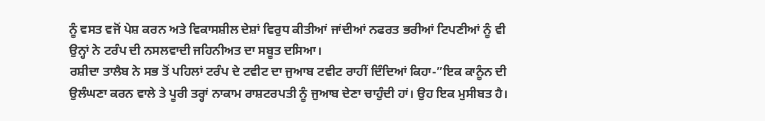ਨੂੰ ਵਸਤ ਵਜੋਂ ਪੇਸ਼ ਕਰਨ ਅਤੇ ਵਿਕਾਸਸ਼ੀਲ ਦੇਸ਼ਾਂ ਵਿਰੁਧ ਕੀਤੀਆਂ ਜਾਂਦੀਆਂ ਨਫਰਤ ਭਰੀਆਂ ਟਿਪਣੀਆਂ ਨੂੰ ਵੀ ਉਨ੍ਹਾਂ ਨੇ ਟਰੰਪ ਦੀ ਨਸਲਵਾਦੀ ਜਹਿਨੀਅਤ ਦਾ ਸਬੂਤ ਦਸਿਆ।
ਰਸ਼ੀਦਾ ਤਾਲੈਬ ਨੇ ਸਭ ਤੋਂ ਪਹਿਲਾਂ ਟਰੰਪ ਦੇ ਟਵੀਟ ਦਾ ਜੁਆਬ ਟਵੀਟ ਰਾਹੀਂ ਦਿੰਦਿਆਂ ਕਿਹਾ-”ਇਕ ਕਾਨੂੰਨ ਦੀ ਉਲੰਘਣਾ ਕਰਨ ਵਾਲੇ ਤੇ ਪੂਰੀ ਤਰ੍ਹਾਂ ਨਾਕਾਮ ਰਾਸ਼ਟਰਪਤੀ ਨੂੰ ਜੁਆਬ ਦੇਣਾ ਚਾਹੁੰਦੀ ਹਾਂ। ਉਹ ਇਕ ਮੁਸੀਬਤ ਹੈ।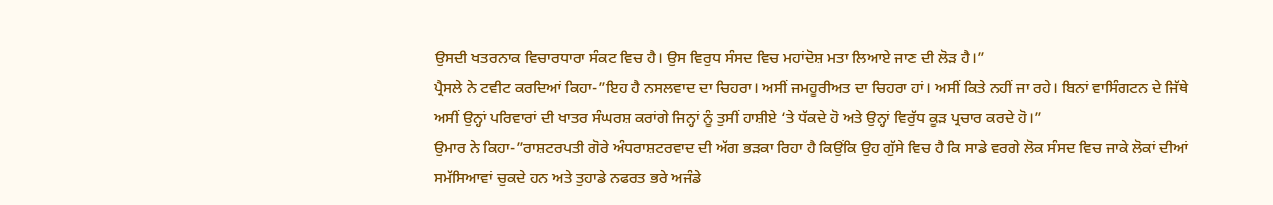ਉਸਦੀ ਖਤਰਨਾਕ ਵਿਚਾਰਧਾਰਾ ਸੰਕਟ ਵਿਚ ਹੈ। ਉਸ ਵਿਰੁਧ ਸੰਸਦ ਵਿਚ ਮਹਾਂਦੋਸ਼ ਮਤਾ ਲਿਆਏ ਜਾਣ ਦੀ ਲੋੜ ਹੈ।”
ਪ੍ਰੈਸਲੇ ਨੇ ਟਵੀਟ ਕਰਦਿਆਂ ਕਿਹਾ-”ਇਹ ਹੈ ਨਸਲਵਾਦ ਦਾ ਚਿਹਰਾ। ਅਸੀਂ ਜਮਹੂਰੀਅਤ ਦਾ ਚਿਹਰਾ ਹਾਂ। ਅਸੀਂ ਕਿਤੇ ਨਹੀਂ ਜਾ ਰਹੇ। ਬਿਨਾਂ ਵਾਸਿੰਗਟਨ ਦੇ ਜਿੱਥੇ ਅਸੀਂ ਉਨ੍ਹਾਂ ਪਰਿਵਾਰਾਂ ਦੀ ਖਾਤਰ ਸੰਘਰਸ਼ ਕਰਾਂਗੇ ਜਿਨ੍ਹਾਂ ਨੂੰ ਤੁਸੀਂ ਹਾਸ਼ੀਏ ‘ਤੇ ਧੱਕਦੇ ਹੋ ਅਤੇ ਉਨ੍ਹਾਂ ਵਿਰੁੱਧ ਕੂੜ ਪ੍ਰਚਾਰ ਕਰਦੇ ਹੋ।”
ਉਮਾਰ ਨੇ ਕਿਹਾ-”ਰਾਸ਼ਟਰਪਤੀ ਗੋਰੇ ਅੰਧਰਾਸ਼ਟਰਵਾਦ ਦੀ ਅੱਗ ਭੜਕਾ ਰਿਹਾ ਹੈ ਕਿਉਂਕਿ ਉਹ ਗੁੱਸੇ ਵਿਚ ਹੈ ਕਿ ਸਾਡੇ ਵਰਗੇ ਲੋਕ ਸੰਸਦ ਵਿਚ ਜਾਕੇ ਲੋਕਾਂ ਦੀਆਂ ਸਮੱਸਿਆਵਾਂ ਚੁਕਦੇ ਹਨ ਅਤੇ ਤੁਹਾਡੇ ਨਫਰਤ ਭਰੇ ਅਜੰਡੇ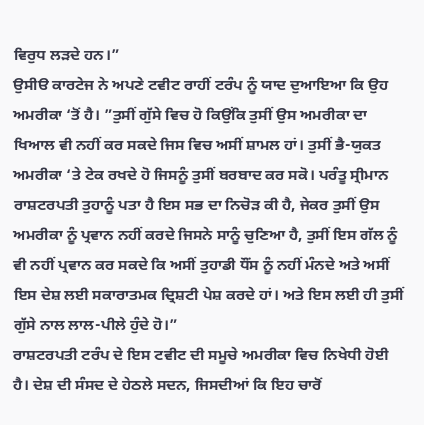ਵਿਰੁਧ ਲੜਦੇ ਹਨ।”
ਉਸੀੳ ਕਾਰਟੇਜ ਨੇ ਅਪਣੇ ਟਵੀਟ ਰਾਹੀਂ ਟਰੰਪ ਨੂੰ ਯਾਦ ਦੁਆਇਆ ਕਿ ਉਹ ਅਮਰੀਕਾ ‘ਤੋਂ ਹੈ। ”ਤੁਸੀਂ ਗੁੱਸੇ ਵਿਚ ਹੋ ਕਿਉਂਕਿ ਤੁਸੀਂ ਉਸ ਅਮਰੀਕਾ ਦਾ ਖਿਆਲ ਵੀ ਨਹੀਂ ਕਰ ਸਕਦੇ ਜਿਸ ਵਿਚ ਅਸੀਂ ਸ਼ਾਮਲ ਹਾਂ। ਤੁਸੀਂ ਭੈ-ਯੁਕਤ ਅਮਰੀਕਾ ‘ਤੇ ਟੇਕ ਰਖਦੇ ਹੋ ਜਿਸਨੂੰ ਤੁਸੀਂ ਬਰਬਾਦ ਕਰ ਸਕੋ। ਪਰੰਤੂ ਸ੍ਰੀਮਾਨ ਰਾਸ਼ਟਰਪਤੀ ਤੁਹਾਨੂੰ ਪਤਾ ਹੈ ਇਸ ਸਭ ਦਾ ਨਿਚੋੜ ਕੀ ਹੈ, ਜੇਕਰ ਤੁਸੀਂ ਉਸ ਅਮਰੀਕਾ ਨੂੰ ਪ੍ਰਵਾਨ ਨਹੀਂ ਕਰਦੇ ਜਿਸਨੇ ਸਾਨੂੰ ਚੁਣਿਆ ਹੈ, ਤੁਸੀਂ ਇਸ ਗੱਲ ਨੂੰ ਵੀ ਨਹੀਂ ਪ੍ਰਵਾਨ ਕਰ ਸਕਦੇ ਕਿ ਅਸੀਂ ਤੁਹਾਡੀ ਧੌਂਸ ਨੂੰ ਨਹੀਂ ਮੰਨਦੇ ਅਤੇ ਅਸੀਂ ਇਸ ਦੇਸ਼ ਲਈ ਸਕਾਰਾਤਮਕ ਦ੍ਰਿਸ਼ਟੀ ਪੇਸ਼ ਕਰਦੇ ਹਾਂ। ਅਤੇ ਇਸ ਲਈ ਹੀ ਤੁਸੀਂ ਗੁੱਸੇ ਨਾਲ ਲਾਲ-ਪੀਲੇ ਹੁੰਦੇ ਹੋ।”
ਰਾਸ਼ਟਰਪਤੀ ਟਰੰਪ ਦੇ ਇਸ ਟਵੀਟ ਦੀ ਸਮੂਚੇ ਅਮਰੀਕਾ ਵਿਚ ਨਿਖੇਧੀ ਹੋਈ ਹੈ। ਦੇਸ਼ ਦੀ ਸੰਸਦ ਦੇ ਹੇਠਲੇ ਸਦਨ, ਜਿਸਦੀਆਂ ਕਿ ਇਹ ਚਾਰੋਂ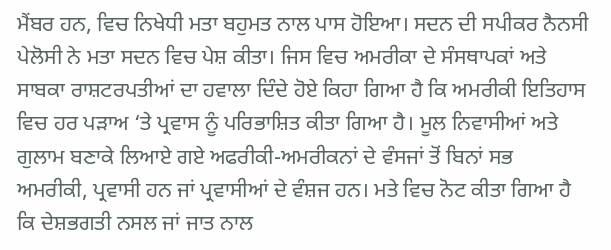ਮੈਂਬਰ ਹਨ, ਵਿਚ ਨਿਖੇਧੀ ਮਤਾ ਬਹੁਮਤ ਨਾਲ ਪਾਸ ਹੋਇਆ। ਸਦਨ ਦੀ ਸਪੀਕਰ ਨੈਨਸੀ ਪੇਲੋਸੀ ਨੇ ਮਤਾ ਸਦਨ ਵਿਚ ਪੇਸ਼ ਕੀਤਾ। ਜਿਸ ਵਿਚ ਅਮਰੀਕਾ ਦੇ ਸੰਸਥਾਪਕਾਂ ਅਤੇ ਸਾਬਕਾ ਰਾਸ਼ਟਰਪਤੀਆਂ ਦਾ ਹਵਾਲਾ ਦਿੰਦੇ ਹੋਏ ਕਿਹਾ ਗਿਆ ਹੈ ਕਿ ਅਮਰੀਕੀ ਇਤਿਹਾਸ ਵਿਚ ਹਰ ਪੜਾਅ ‘ਤੇ ਪ੍ਰਵਾਸ ਨੂੰ ਪਰਿਭਾਸ਼ਿਤ ਕੀਤਾ ਗਿਆ ਹੈ। ਮੂਲ ਨਿਵਾਸੀਆਂ ਅਤੇ ਗੁਲਾਮ ਬਣਾਕੇ ਲਿਆਏ ਗਏ ਅਫਰੀਕੀ-ਅਮਰੀਕਨਾਂ ਦੇ ਵੰਸਜਾਂ ਤੋਂ ਬਿਨਾਂ ਸਭ ਅਮਰੀਕੀ, ਪ੍ਰਵਾਸੀ ਹਨ ਜਾਂ ਪ੍ਰਵਾਸੀਆਂ ਦੇ ਵੰਸ਼ਜ ਹਨ। ਮਤੇ ਵਿਚ ਨੋਟ ਕੀਤਾ ਗਿਆ ਹੈ ਕਿ ਦੇਸ਼ਭਗਤੀ ਨਸਲ ਜਾਂ ਜਾਤ ਨਾਲ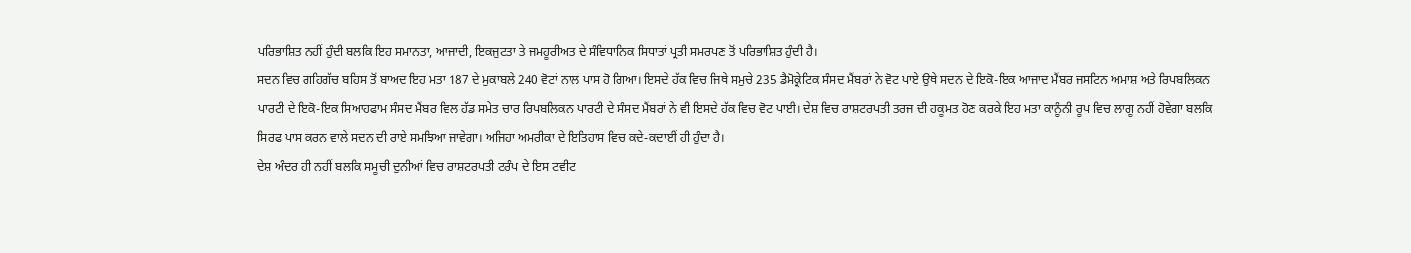ਪਰਿਭਾਸ਼ਿਤ ਨਹੀਂ ਹੁੰਦੀ ਬਲਕਿ ਇਹ ਸਮਾਨਤਾ, ਆਜਾਦੀ, ਇਕਜੁਟਤਾ ਤੇ ਜਮਹੂਰੀਅਤ ਦੇ ਸੰਵਿਧਾਨਿਕ ਸਿਧਾਤਾਂ ਪ੍ਰਤੀ ਸਮਰਪਣ ਤੋਂ ਪਰਿਭਾਸ਼ਿਤ ਹੁੰਦੀ ਹੈ।
ਸਦਨ ਵਿਚ ਗਹਿਗੱਚ ਬਹਿਸ ਤੋਂ ਬਾਅਦ ਇਹ ਮਤਾ 187 ਦੇ ਮੁਕਾਬਲੇ 240 ਵੋਟਾਂ ਨਾਲ ਪਾਸ ਹੋ ਗਿਆ। ਇਸਦੇ ਹੱਕ ਵਿਚ ਜਿਥੇ ਸਮੁਚੇ 235 ਡੈਮੋਕ੍ਰੇਟਿਕ ਸੰਸਦ ਮੈਂਬਰਾਂ ਨੇ ਵੋਟ ਪਾਏ ਉਥੇ ਸਦਨ ਦੇ ਇਕੋ-ਇਕ ਆਜਾਦ ਮੈਂਬਰ ਜਸਟਿਨ ਅਮਾਸ਼ ਅਤੇ ਰਿਪਬਲਿਕਨ ਪਾਰਟੀ ਦੇ ਇਕੋ-ਇਕ ਸਿਆਹਫਾਮ ਸੰਸਦ ਮੈਂਬਰ ਵਿਲ ਹੱਡ ਸਮੇਤ ਚਾਰ ਰਿਪਬਲਿਕਨ ਪਾਰਟੀ ਦੇ ਸੰਸਦ ਮੈਂਬਰਾਂ ਨੇ ਵੀ ਇਸਦੇ ਹੱਕ ਵਿਚ ਵੋਟ ਪਾਈ। ਦੇਸ਼ ਵਿਚ ਰਾਸ਼ਟਰਪਤੀ ਤਰਜ ਦੀ ਹਕੂਮਤ ਹੋਣ ਕਰਕੇ ਇਹ ਮਤਾ ਕਾਨੂੰਨੀ ਰੂਪ ਵਿਚ ਲਾਗੂ ਨਹੀਂ ਹੋਵੇਗਾ ਬਲਕਿ ਸਿਰਫ ਪਾਸ ਕਰਨ ਵਾਲੇ ਸਦਨ ਦੀ ਰਾਏ ਸਮਝਿਆ ਜਾਵੇਗਾ। ਅਜਿਹਾ ਅਮਰੀਕਾ ਦੇ ਇਤਿਹਾਸ ਵਿਚ ਕਦੇ-ਕਦਾਈਂ ਹੀ ਹੁੰਦਾ ਹੈ।
ਦੇਸ਼ ਅੰਦਰ ਹੀ ਨਹੀਂ ਬਲਕਿ ਸਮੂਚੀ ਦੁਨੀਆਂ ਵਿਚ ਰਾਸ਼ਟਰਪਤੀ ਟਰੰਪ ਦੇ ਇਸ ਟਵੀਟ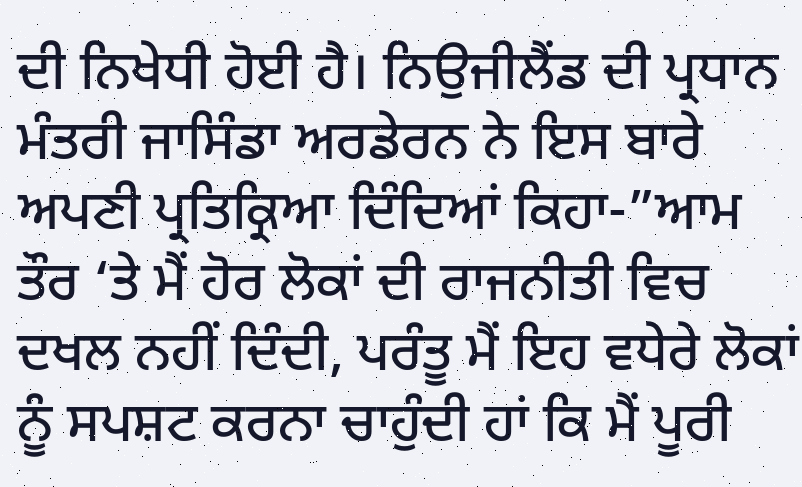ਦੀ ਨਿਖੇਧੀ ਹੋਈ ਹੈ। ਨਿਉਜੀਲੈਂਡ ਦੀ ਪ੍ਰਧਾਨ ਮੰਤਰੀ ਜਾਸਿੰਡਾ ਅਰਡੇਰਨ ਨੇ ਇਸ ਬਾਰੇ ਅਪਣੀ ਪ੍ਰਤਿਕ੍ਰਿਆ ਦਿੰਦਿਆਂ ਕਿਹਾ-”ਆਮ ਤੌਰ ‘ਤੇ ਮੈਂ ਹੋਰ ਲੋਕਾਂ ਦੀ ਰਾਜਨੀਤੀ ਵਿਚ ਦਖਲ ਨਹੀਂ ਦਿੰਦੀ, ਪਰੰਤੂ ਮੈਂ ਇਹ ਵਧੇਰੇ ਲੋਕਾਂ ਨੂੰ ਸਪਸ਼ਟ ਕਰਨਾ ਚਾਹੁੰਦੀ ਹਾਂ ਕਿ ਮੈਂ ਪੂਰੀ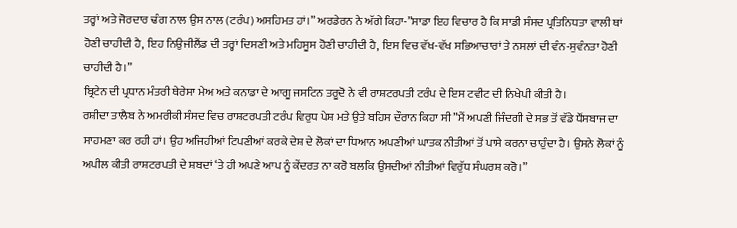ਤਰ੍ਹਾਂ ਅਤੇ ਜੋਰਦਾਰ ਢੰਗ ਨਾਲ ਉਸ ਨਾਲ (ਟਰੰਪ) ਅਸਹਿਮਤ ਹਾਂ।” ਅਰਡੇਰਨ ਨੇ ਅੱਗੇ ਕਿਹਾ-”ਸਾਡਾ ਇਹ ਵਿਚਾਰ ਹੈ ਕਿ ਸਾਡੀ ਸੰਸਦ ਪ੍ਰਤਿਨਿਧਤਾ ਵਾਲੀ ਥਾਂ ਹੋਣੀ ਚਾਹੀਦੀ ਹੈ, ਇਹ ਨਿਉਜੀਲੈਂਡ ਦੀ ਤਰ੍ਹਾਂ ਦਿਸਣੀ ਅਤੇ ਮਹਿਸੂਸ ਹੋਣੀ ਚਾਹੀਦੀ ਹੈ, ਇਸ ਵਿਚ ਵੱਖ-ਵੱਖ ਸਭਿਆਚਾਰਾਂ ਤੇ ਨਸਲਾਂ ਦੀ ਵੰਨ-ਸੁਵੰਨਤਾ ਹੋਣੀ ਚਾਹੀਦੀ ਹੈ।”
ਬ੍ਰਿਟੇਨ ਦੀ ਪ੍ਰਧਾਨ ਮੰਤਰੀ ਥੇਰੇਸਾ ਮੇਅ ਅਤੇ ਕਨਾਡਾ ਦੇ ਆਗੂ ਜਸਟਿਨ ਤਰੂਦੋ ਨੇ ਵੀ ਰਾਸ਼ਟਰਪਤੀ ਟਰੰਪ ਦੇ ਇਸ ਟਵੀਟ ਦੀ ਨਿਖੇਪੀ ਕੀਤੀ ਹੈ।
ਰਸ਼ੀਦਾ ਤਾਲੈਬ ਨੇ ਅਮਰੀਕੀ ਸੰਸਦ ਵਿਚ ਰਾਸ਼ਟਰਪਤੀ ਟਰੰਪ ਵਿਰੁਧ ਪੇਸ਼ ਮਤੇ ਉਤੇ ਬਹਿਸ ਦੌਰਾਨ ਕਿਹਾ ਸੀ ”ਮੈਂ ਅਪਣੀ ਜਿੰਦਗੀ ਦੇ ਸਭ ਤੋਂ ਵੱਡੇ ਧੌਂਸਬਾਜ ਦਾ ਸਾਹਮਣਾ ਕਰ ਰਹੀ ਹਾਂ। ਉਹ ਅਜਿਹੀਆਂ ਟਿਪਣੀਆਂ ਕਰਕੇ ਦੇਸ਼ ਦੇ ਲੋਕਾਂ ਦਾ ਧਿਆਨ ਅਪਣੀਆਂ ਘਾਤਕ ਨੀਤੀਆਂ ਤੋਂ ਪਾਸੇ ਕਰਨਾ ਚਾਹੁੰਦਾ ਹੈ। ਉਸਨੇ ਲੋਕਾਂ ਨੂੰ ਅਪੀਲ ਕੀਤੀ ਰਾਸ਼ਟਰਪਤੀ ਦੇ ਸ਼ਬਦਾਂ ‘ਤੇ ਹੀ ਅਪਣੇ ਆਪ ਨੂੰ ਕੇਂਦਰਤ ਨਾ ਕਰੋ ਬਲਕਿ ਉਸਦੀਆਂ ਨੀਤੀਆਂ ਵਿਰੁੱਧ ਸੰਘਰਸ਼ ਕਰੋ।”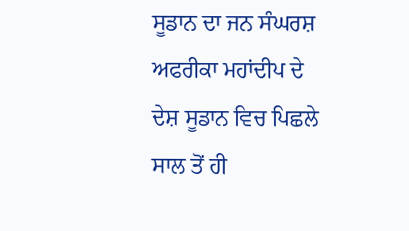ਸੂਡਾਨ ਦਾ ਜਨ ਸੰਘਰਸ਼
ਅਫਰੀਕਾ ਮਹਾਂਦੀਪ ਦੇ ਦੇਸ਼ ਸੂਡਾਨ ਵਿਚ ਪਿਛਲੇ ਸਾਲ ਤੋਂ ਹੀ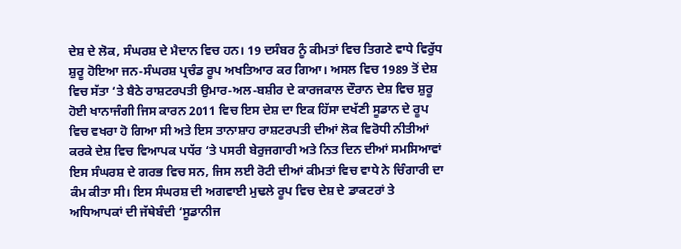ਦੇਸ਼ ਦੇ ਲੋਕ, ਸੰਘਰਸ਼ ਦੇ ਮੈਦਾਨ ਵਿਚ ਹਨ। 19 ਦਸੰਬਰ ਨੂੰ ਕੀਮਤਾਂ ਵਿਚ ਤਿਗਣੇ ਵਾਧੇ ਵਿਰੁੱਧ ਸ਼ੁਰੂ ਹੋਇਆ ਜਨ-ਸੰਘਰਸ਼ ਪ੍ਰਚੰਡ ਰੂਪ ਅਖਤਿਆਰ ਕਰ ਗਿਆ। ਅਸਲ ਵਿਚ 1989 ਤੋਂ ਦੇਸ਼ ਵਿਚ ਸੱਤਾ ‘ਤੇ ਬੈਠੇ ਰਾਸ਼ਟਰਪਤੀ ਉਮਾਰ-ਅਲ-ਬਸ਼ੀਰ ਦੇ ਕਾਰਜਕਾਲ ਦੌਰਾਨ ਦੇਸ਼ ਵਿਚ ਸ਼ੁਰੂ ਹੋਈ ਖਾਨਾਜੰਗੀ ਜਿਸ ਕਾਰਨ 2011 ਵਿਚ ਇਸ ਦੇਸ਼ ਦਾ ਇਕ ਹਿੱਸਾ ਦਖੱਣੀ ਸੂਡਾਨ ਦੇ ਰੂਪ ਵਿਚ ਵਖਰਾ ਹੋ ਗਿਆ ਸੀ ਅਤੇ ਇਸ ਤਾਨਾਸ਼ਾਹ ਰਾਸ਼ਟਰਪਤੀ ਦੀਆਂ ਲੋਕ ਵਿਰੋਧੀ ਨੀਤੀਆਂ ਕਰਕੇ ਦੇਸ਼ ਵਿਚ ਵਿਆਪਕ ਪਧੱਰ ‘ਤੇ ਪਸਰੀ ਬੇਰੁਜਗਾਰੀ ਅਤੇ ਨਿਤ ਦਿਨ ਦੀਆਂ ਸਮਸਿਆਵਾਂ ਇਸ ਸੰਘਰਸ਼ ਦੇ ਗਰਭ ਵਿਚ ਸਨ, ਜਿਸ ਲਈ ਰੋਟੀ ਦੀਆਂ ਕੀਮਤਾਂ ਵਿਚ ਵਾਧੇ ਨੇ ਚਿੰਗਾਰੀ ਦਾ ਕੰਮ ਕੀਤਾ ਸੀ। ਇਸ ਸੰਘਰਸ਼ ਦੀ ਅਗਵਾਈ ਮੁਢਲੇ ਰੂਪ ਵਿਚ ਦੇਸ਼ ਦੇ ਡਾਕਟਰਾਂ ਤੇ ਅਧਿਆਪਕਾਂ ਦੀ ਜੱਥੇਬੰਦੀ ‘ਸੂਡਾਨੀਜ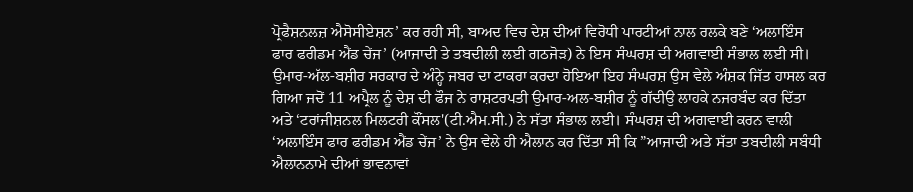ਪ੍ਰੋਫੈਸ਼ਨਲਜ਼ ਐਸੋਸੀਏਸ਼ਨ’ ਕਰ ਰਹੀ ਸੀ, ਬਾਅਦ ਵਿਚ ਦੇਸ਼ ਦੀਆਂ ਵਿਰੋਧੀ ਪਾਰਟੀਆਂ ਨਾਲ ਰਲਕੇ ਬਣੇ ‘ਅਲਾਇੰਸ ਫਾਰ ਫਰੀਡਮ ਐਂਡ ਚੇਂਜ’ (ਆਜਾਦੀ ਤੇ ਤਬਦੀਲੀ ਲਈ ਗਠਜੋੜ) ਨੇ ਇਸ ਸੰਘਰਸ਼ ਦੀ ਅਗਵਾਈ ਸੰਭਾਲ ਲਈ ਸੀ।
ਉਮਾਰ-ਅੱਲ-ਬਸ਼ੀਰ ਸਰਕਾਰ ਦੇ ਅੰਨ੍ਹੇ ਜਬਰ ਦਾ ਟਾਕਰਾ ਕਰਦਾ ਹੋਇਆ ਇਹ ਸੰਘਰਸ਼ ਉਸ ਵੇਲੇ ਅੰਸ਼ਕ ਜਿੱਤ ਹਾਸਲ ਕਰ ਗਿਆ ਜਦੋਂ 11 ਅਪ੍ਰੈਲ ਨੂੰ ਦੇਸ਼ ਦੀ ਫੌਜ ਨੇ ਰਾਸ਼ਟਰਪਤੀ ਉਮਾਰ-ਅਲ-ਬਸ਼ੀਰ ਨੂੰ ਗੱਦੀਉ ਲਾਹਕੇ ਨਜਰਬੰਦ ਕਰ ਦਿੱਤਾ ਅਤੇ ‘ਟਰਾਂਜੀਸ਼ਨਲ ਮਿਲਟਰੀ ਕੌਂਸਲ'(ਟੀ.ਐਮ.ਸੀ.) ਨੇ ਸੱਤਾ ਸੰਭਾਲ ਲਈ। ਸੰਘਰਸ਼ ਦੀ ਅਗਵਾਈ ਕਰਨ ਵਾਲੀ ‘ਅਲਾਇੰਸ ਫਾਰ ਫਰੀਡਮ ਐਂਡ ਚੇਂਜ’ ਨੇ ਉਸ ਵੇਲੇ ਹੀ ਐਲਾਨ ਕਰ ਦਿੱਤਾ ਸੀ ਕਿ ”ਆਜਾਦੀ ਅਤੇ ਸੱਤਾ ਤਬਦੀਲੀ ਸਬੰਧੀ ਐਲਾਨਨਾਮੇ ਦੀਆਂ ਭਾਵਨਾਵਾਂ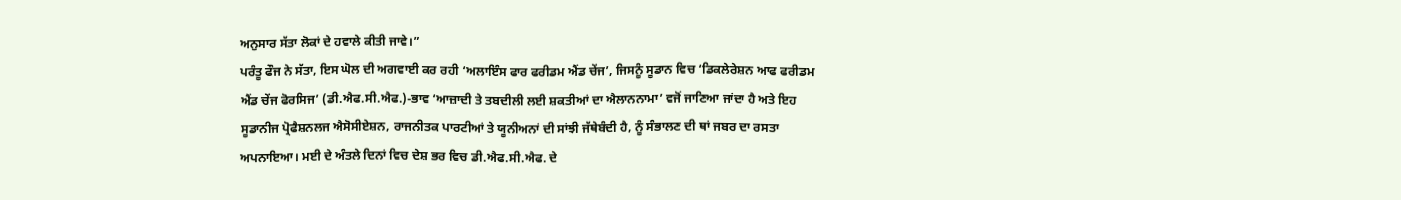ਅਨੁਸਾਰ ਸੱਤਾ ਲੋਕਾਂ ਦੇ ਹਵਾਲੇ ਕੀਤੀ ਜਾਵੇ।”
ਪਰੰਤੂ ਫੌਜ ਨੇ ਸੱਤਾ, ਇਸ ਘੋਲ ਦੀ ਅਗਵਾਈ ਕਰ ਰਹੀ ‘ਅਲਾਇੰਸ ਫਾਰ ਫਰੀਡਮ ਐਂਡ ਚੇਂਜ’, ਜਿਸਨੂੰ ਸੂਡਾਨ ਵਿਚ ‘ਡਿਕਲੇਰੇਸ਼ਨ ਆਫ ਫਰੀਡਮ ਐਂਡ ਚੇਂਜ ਫੋਰਸਿਜ’ (ਡੀ.ਐਫ.ਸੀ.ਐਫ.)-ਭਾਵ ‘ਆਜ਼ਾਦੀ ਤੇ ਤਬਦੀਲੀ ਲਈ ਸ਼ਕਤੀਆਂ ਦਾ ਐਲਾਨਨਾਮਾ’ ਵਜੋਂ ਜਾਣਿਆ ਜਾਂਦਾ ਹੈ ਅਤੇ ਇਹ ਸੂਡਾਨੀਜ ਪ੍ਰੋਫੈਸ਼ਨਲਜ ਐਸੋਸੀਏਸ਼ਨ, ਰਾਜਨੀਤਕ ਪਾਰਟੀਆਂ ਤੇ ਯੂਨੀਅਨਾਂ ਦੀ ਸਾਂਝੀ ਜੱਥੇਬੰਦੀ ਹੈ, ਨੂੰ ਸੰਭਾਲਣ ਦੀ ਥਾਂ ਜਬਰ ਦਾ ਰਸਤਾ ਅਪਨਾਇਆ। ਮਈ ਦੇ ਅੰਤਲੇ ਦਿਨਾਂ ਵਿਚ ਦੇਸ਼ ਭਰ ਵਿਚ ਡੀ.ਐਫ.ਸੀ.ਐਫ. ਦੇ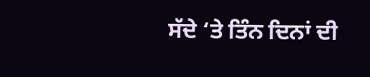ਸੱਦੇ ‘ਤੇ ਤਿੰਨ ਦਿਨਾਂ ਦੀ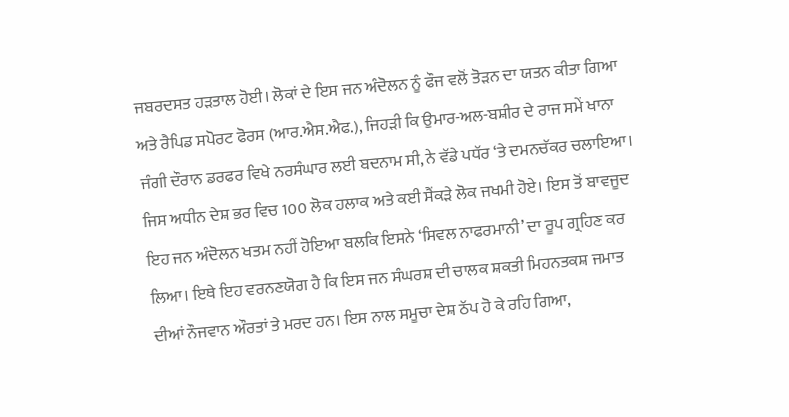ਜਬਰਦਸਤ ਹੜਤਾਲ ਹੋਈ। ਲੋਕਾਂ ਦੇ ਇਸ ਜਨ ਅੰਦੋਲਨ ਨੂੰ ਫੌਜ ਵਲੋਂ ਤੋੜਨ ਦਾ ਯਤਨ ਕੀਤਾ ਗਿਆ ਅਤੇ ਰੈਪਿਡ ਸਪੋਰਟ ਫੋਰਸ (ਆਰ.ਐਸ.ਐਫ.), ਜਿਹੜੀ ਕਿ ਉਮਾਰ-ਅਲ-ਬਸ਼ੀਰ ਦੇ ਰਾਜ ਸਮੇਂ ਖਾਨਾ ਜੰਗੀ ਦੌਰਾਨ ਡਰਫਰ ਵਿਖੇ ਨਰਸੰਘਾਰ ਲਈ ਬਦਨਾਮ ਸੀ, ਨੇ ਵੱਡੇ ਪਧੱਰ ‘ਤੇ ਦਮਨਚੱਕਰ ਚਲਾਇਆ। ਜਿਸ ਅਧੀਨ ਦੇਸ਼ ਭਰ ਵਿਚ 100 ਲੋਕ ਹਲਾਕ ਅਤੇ ਕਈ ਸੈਂਕੜੇ ਲੋਕ ਜਖਮੀ ਹੋਏ। ਇਸ ਤੋਂ ਬਾਵਜੂਦ ਇਹ ਜਨ ਅੰਦੋਲਨ ਖਤਮ ਨਹੀਂ ਹੋਇਆ ਬਲਕਿ ਇਸਨੇ ‘ਸਿਵਲ ਨਾਫਰਮਾਨੀ’ ਦਾ ਰੂਪ ਗ੍ਰਹਿਣ ਕਰ ਲਿਆ। ਇਥੇ ਇਹ ਵਰਨਣਯੋਗ ਹੈ ਕਿ ਇਸ ਜਨ ਸੰਘਰਸ਼ ਦੀ ਚਾਲਕ ਸ਼ਕਤੀ ਮਿਹਨਤਕਸ਼ ਜਮਾਤ ਦੀਆਂ ਨੌਜਵਾਨ ਔਰਤਾਂ ਤੇ ਮਰਦ ਹਨ। ਇਸ ਨਾਲ ਸਮੂਚਾ ਦੇਸ਼ ਠੱਪ ਹੋ ਕੇ ਰਹਿ ਗਿਆ,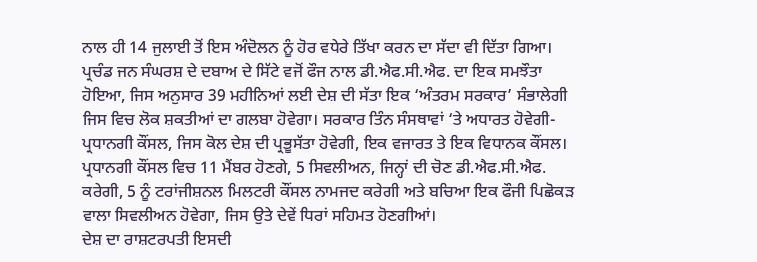ਨਾਲ ਹੀ 14 ਜੁਲਾਈ ਤੋਂ ਇਸ ਅੰਦੋਲਨ ਨੂੰ ਹੋਰ ਵਧੇਰੇ ਤਿੱਖਾ ਕਰਨ ਦਾ ਸੱਦਾ ਵੀ ਦਿੱਤਾ ਗਿਆ।
ਪ੍ਰਚੰਡ ਜਨ ਸੰਘਰਸ਼ ਦੇ ਦਬਾਅ ਦੇ ਸਿੱਟੇ ਵਜੋਂ ਫੌਜ ਨਾਲ ਡੀ.ਐਫ.ਸੀ.ਐਫ. ਦਾ ਇਕ ਸਮਝੌਤਾ ਹੋਇਆ, ਜਿਸ ਅਨੁਸਾਰ 39 ਮਹੀਨਿਆਂ ਲਈ ਦੇਸ਼ ਦੀ ਸੱਤਾ ਇਕ ‘ਅੰਤਰਮ ਸਰਕਾਰ’ ਸੰਭਾਲੇਗੀ ਜਿਸ ਵਿਚ ਲੋਕ ਸ਼ਕਤੀਆਂ ਦਾ ਗਲਬਾ ਹੋਵੇਗਾ। ਸਰਕਾਰ ਤਿੰਨ ਸੰਸਥਾਵਾਂ ‘ਤੇ ਅਧਾਰਤ ਹੋਵੇਗੀ-ਪ੍ਰਧਾਨਗੀ ਕੌਂਸਲ, ਜਿਸ ਕੋਲ ਦੇਸ਼ ਦੀ ਪ੍ਰਭੂਸੱਤਾ ਹੋਵੇਗੀ, ਇਕ ਵਜਾਰਤ ਤੇ ਇਕ ਵਿਧਾਨਕ ਕੌਂਸਲ।
ਪ੍ਰਧਾਨਗੀ ਕੌਂਸਲ ਵਿਚ 11 ਮੈਂਬਰ ਹੋਣਗੇ, 5 ਸਿਵਲੀਅਨ, ਜਿਨ੍ਹਾਂ ਦੀ ਚੋਣ ਡੀ.ਐਫ.ਸੀ.ਐਫ. ਕਰੇਗੀ, 5 ਨੂੰ ਟਰਾਂਜੀਸ਼ਨਲ ਮਿਲਟਰੀ ਕੌਂਸਲ ਨਾਮਜਦ ਕਰੇਗੀ ਅਤੇ ਬਚਿਆ ਇਕ ਫੌਜੀ ਪਿਛੋਕੜ ਵਾਲਾ ਸਿਵਲੀਅਨ ਹੋਵੇਗਾ, ਜਿਸ ਉਤੇ ਦੇਵੇਂ ਧਿਰਾਂ ਸਹਿਮਤ ਹੋਣਗੀਆਂ।
ਦੇਸ਼ ਦਾ ਰਾਸ਼ਟਰਪਤੀ ਇਸਦੀ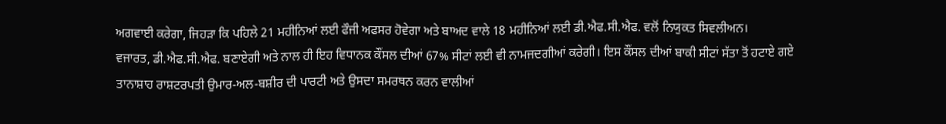ਅਗਵਾਈ ਕਰੇਗਾ, ਜਿਹੜਾ ਕਿ ਪਹਿਲੇ 21 ਮਹੀਨਿਆਂ ਲਈ ਫੌਜੀ ਅਫਸਰ ਹੋਵੇਗਾ ਅਤੇ ਬਾਅਦ ਵਾਲੇ 18 ਮਹੀਨਿਆਂ ਲਈ ਡੀ.ਐਫ.ਸੀ.ਐਫ. ਵਲੋਂ ਨਿਯੁਕਤ ਸਿਵਲੀਅਨ।
ਵਜਾਰਤ, ਡੀ.ਐਫ.ਸੀ.ਐਫ. ਬਣਾਏਗੀ ਅਤੇ ਨਾਲ ਹੀ ਇਹ ਵਿਧਾਨਕ ਕੌਂਸਲ ਦੀਆਂ 67% ਸੀਟਾਂ ਲਈ ਵੀ ਨਾਮਜਦਗੀਆਂ ਕਰੇਗੀ। ਇਸ ਕੌਂਸਲ ਦੀਆਂ ਬਾਕੀ ਸੀਟਾਂ ਸੱਤਾ ਤੋਂ ਹਟਾਏ ਗਏ ਤਾਨਾਸ਼ਾਹ ਰਾਸ਼ਟਰਪਤੀ ਉਮਾਰ-ਅਲ-ਬਸ਼ੀਰ ਦੀ ਪਾਰਟੀ ਅਤੇ ਉਸਦਾ ਸਮਰਥਨ ਕਰਨ ਵਾਲੀਆਂ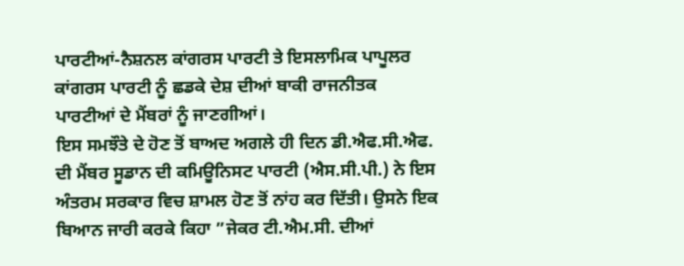ਪਾਰਟੀਆਂ-ਨੈਸ਼ਨਲ ਕਾਂਗਰਸ ਪਾਰਟੀ ਤੇ ਇਸਲਾਮਿਕ ਪਾਪੂਲਰ ਕਾਂਗਰਸ ਪਾਰਟੀ ਨੂੰ ਛਡਕੇ ਦੇਸ਼ ਦੀਆਂ ਬਾਕੀ ਰਾਜਨੀਤਕ ਪਾਰਟੀਆਂ ਦੇ ਮੈਂਬਰਾਂ ਨੂੰ ਜਾਣਗੀਆਂ।
ਇਸ ਸਮਝੌਤੇ ਦੇ ਹੋਣ ਤੋਂ ਬਾਅਦ ਅਗਲੇ ਹੀ ਦਿਨ ਡੀ.ਐਫ.ਸੀ.ਐਫ. ਦੀ ਮੈਂਬਰ ਸੂਡਾਨ ਦੀ ਕਮਿਊਨਿਸਟ ਪਾਰਟੀ (ਐਸ.ਸੀ.ਪੀ.) ਨੇ ਇਸ ਅੰਤਰਮ ਸਰਕਾਰ ਵਿਚ ਸ਼ਾਮਲ ਹੋਣ ਤੋਂ ਨਾਂਹ ਕਰ ਦਿੱਤੀ। ਉਸਨੇ ਇਕ ਬਿਆਨ ਜਾਰੀ ਕਰਕੇ ਕਿਹਾ ”ਜੇਕਰ ਟੀ.ਐਮ.ਸੀ. ਦੀਆਂ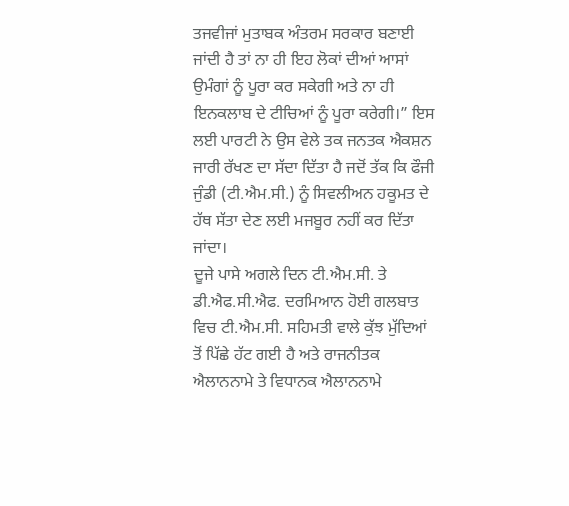ਤਜਵੀਜਾਂ ਮੁਤਾਬਕ ਅੰਤਰਮ ਸਰਕਾਰ ਬਣਾਈ ਜਾਂਦੀ ਹੈ ਤਾਂ ਨਾ ਹੀ ਇਹ ਲੋਕਾਂ ਦੀਆਂ ਆਸਾਂ ਉਮੰਗਾਂ ਨੂੰ ਪੂਰਾ ਕਰ ਸਕੇਗੀ ਅਤੇ ਨਾ ਹੀ ਇਨਕਲਾਬ ਦੇ ਟੀਚਿਆਂ ਨੂੰ ਪੂਰਾ ਕਰੇਗੀ।” ਇਸ ਲਈ ਪਾਰਟੀ ਨੇ ਉਸ ਵੇਲੇ ਤਕ ਜਨਤਕ ਐਕਸ਼ਨ ਜਾਰੀ ਰੱਖਣ ਦਾ ਸੱਦਾ ਦਿੱਤਾ ਹੈ ਜਦੋਂ ਤੱਕ ਕਿ ਫੌਜੀ ਜੁੰਡੀ (ਟੀ.ਐਮ.ਸੀ.) ਨੂੰ ਸਿਵਲੀਅਨ ਹਕੂਮਤ ਦੇ ਹੱਥ ਸੱਤਾ ਦੇਣ ਲਈ ਮਜਬੂਰ ਨਹੀਂ ਕਰ ਦਿੱਤਾ ਜਾਂਦਾ।
ਦੂਜੇ ਪਾਸੇ ਅਗਲੇ ਦਿਨ ਟੀ.ਐਮ.ਸੀ. ਤੇ ਡੀ.ਐਫ.ਸੀ.ਐਫ. ਦਰਮਿਆਨ ਹੋਈ ਗਲਬਾਤ ਵਿਚ ਟੀ.ਐਮ.ਸੀ. ਸਹਿਮਤੀ ਵਾਲੇ ਕੁੱਝ ਮੁੱਦਿਆਂ ਤੋਂ ਪਿੱਛੇ ਹੱਟ ਗਈ ਹੈ ਅਤੇ ਰਾਜਨੀਤਕ ਐਲਾਨਨਾਮੇ ਤੇ ਵਿਧਾਨਕ ਐਲਾਨਨਾਮੇ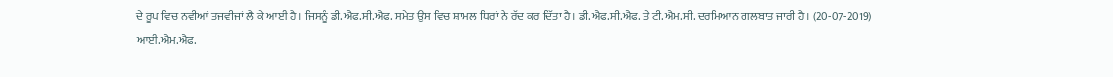ਦੇ ਰੂਪ ਵਿਚ ਨਵੀਆਂ ਤਜਵੀਜਾਂ ਲੈ ਕੇ ਆਈ ਹੈ। ਜਿਸਨੂੰ ਡੀ.ਐਫ.ਸੀ.ਐਫ. ਸਮੇਤ ਉਸ ਵਿਚ ਸ਼ਾਮਲ ਧਿਰਾਂ ਨੇ ਰੱਦ ਕਰ ਦਿੱਤਾ ਹੈ। ਡੀ.ਐਫ.ਸੀ.ਐਫ. ਤੇ ਟੀ.ਐਮ.ਸੀ. ਦਰਮਿਆਨ ਗਲਬਾਤ ਜਾਰੀ ਹੈ। (20-07-2019)
ਆਈ.ਐਮ.ਐਫ.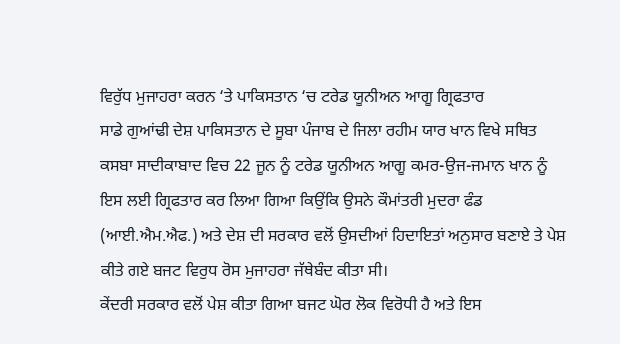ਵਿਰੁੱਧ ਮੁਜਾਹਰਾ ਕਰਨ ‘ਤੇ ਪਾਕਿਸਤਾਨ ‘ਚ ਟਰੇਡ ਯੂਨੀਅਨ ਆਗੂ ਗ੍ਰਿਫਤਾਰ
ਸਾਡੇ ਗੁਆਂਢੀ ਦੇਸ਼ ਪਾਕਿਸਤਾਨ ਦੇ ਸੂਬਾ ਪੰਜਾਬ ਦੇ ਜਿਲਾ ਰਹੀਮ ਯਾਰ ਖਾਨ ਵਿਖੇ ਸਥਿਤ ਕਸਬਾ ਸਾਦੀਕਾਬਾਦ ਵਿਚ 22 ਜੂਨ ਨੂੰ ਟਰੇਡ ਯੂਨੀਅਨ ਆਗੂ ਕਮਰ-ਉਜ-ਜਮਾਨ ਖਾਨ ਨੂੰ ਇਸ ਲਈ ਗ੍ਰਿਫਤਾਰ ਕਰ ਲਿਆ ਗਿਆ ਕਿਉਂਕਿ ਉਸਨੇ ਕੌਮਾਂਤਰੀ ਮੁਦਰਾ ਫੰਡ (ਆਈ.ਐਮ.ਐਫ.) ਅਤੇ ਦੇਸ਼ ਦੀ ਸਰਕਾਰ ਵਲੋਂ ਉਸਦੀਆਂ ਹਿਦਾਇਤਾਂ ਅਨੁਸਾਰ ਬਣਾਏ ਤੇ ਪੇਸ਼ ਕੀਤੇ ਗਏ ਬਜਟ ਵਿਰੁਧ ਰੋਸ ਮੁਜਾਹਰਾ ਜੱਥੇਬੰਦ ਕੀਤਾ ਸੀ।
ਕੇਂਦਰੀ ਸਰਕਾਰ ਵਲੋਂ ਪੇਸ਼ ਕੀਤਾ ਗਿਆ ਬਜਟ ਘੋਰ ਲੋਕ ਵਿਰੋਧੀ ਹੈ ਅਤੇ ਇਸ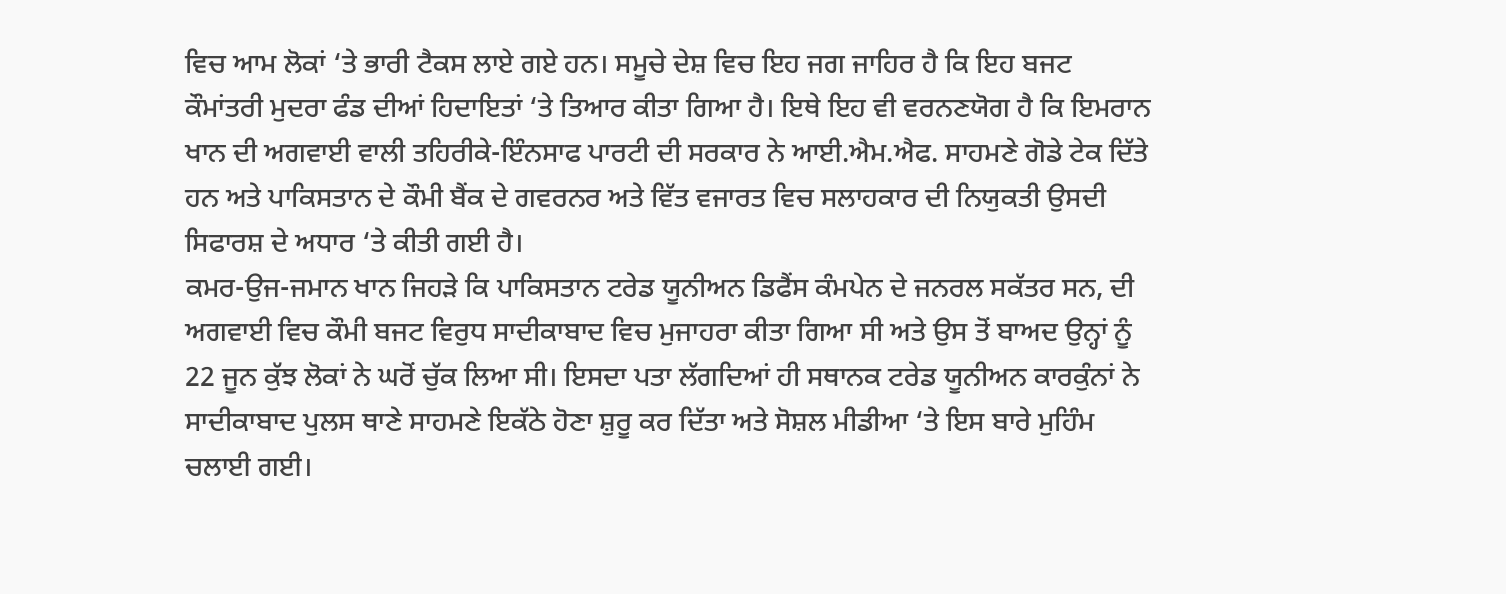ਵਿਚ ਆਮ ਲੋਕਾਂ ‘ਤੇ ਭਾਰੀ ਟੈਕਸ ਲਾਏ ਗਏ ਹਨ। ਸਮੂਚੇ ਦੇਸ਼ ਵਿਚ ਇਹ ਜਗ ਜਾਹਿਰ ਹੈ ਕਿ ਇਹ ਬਜਟ ਕੌਮਾਂਤਰੀ ਮੁਦਰਾ ਫੰਡ ਦੀਆਂ ਹਿਦਾਇਤਾਂ ‘ਤੇ ਤਿਆਰ ਕੀਤਾ ਗਿਆ ਹੈ। ਇਥੇ ਇਹ ਵੀ ਵਰਨਣਯੋਗ ਹੈ ਕਿ ਇਮਰਾਨ ਖਾਨ ਦੀ ਅਗਵਾਈ ਵਾਲੀ ਤਹਿਰੀਕੇ-ਇੰਨਸਾਫ ਪਾਰਟੀ ਦੀ ਸਰਕਾਰ ਨੇ ਆਈ.ਐਮ.ਐਫ. ਸਾਹਮਣੇ ਗੋਡੇ ਟੇਕ ਦਿੱਤੇ ਹਨ ਅਤੇ ਪਾਕਿਸਤਾਨ ਦੇ ਕੌਮੀ ਬੈਂਕ ਦੇ ਗਵਰਨਰ ਅਤੇ ਵਿੱਤ ਵਜਾਰਤ ਵਿਚ ਸਲਾਹਕਾਰ ਦੀ ਨਿਯੁਕਤੀ ਉਸਦੀ ਸਿਫਾਰਸ਼ ਦੇ ਅਧਾਰ ‘ਤੇ ਕੀਤੀ ਗਈ ਹੈ।
ਕਮਰ-ਉਜ-ਜਮਾਨ ਖਾਨ ਜਿਹੜੇ ਕਿ ਪਾਕਿਸਤਾਨ ਟਰੇਡ ਯੂਨੀਅਨ ਡਿਫੈਂਸ ਕੰਮਪੇਨ ਦੇ ਜਨਰਲ ਸਕੱਤਰ ਸਨ, ਦੀ ਅਗਵਾਈ ਵਿਚ ਕੌਮੀ ਬਜਟ ਵਿਰੁਧ ਸਾਦੀਕਾਬਾਦ ਵਿਚ ਮੁਜਾਹਰਾ ਕੀਤਾ ਗਿਆ ਸੀ ਅਤੇ ਉਸ ਤੋਂ ਬਾਅਦ ਉਨ੍ਹਾਂ ਨੂੰ 22 ਜੂਨ ਕੁੱਝ ਲੋਕਾਂ ਨੇ ਘਰੋਂ ਚੁੱਕ ਲਿਆ ਸੀ। ਇਸਦਾ ਪਤਾ ਲੱਗਦਿਆਂ ਹੀ ਸਥਾਨਕ ਟਰੇਡ ਯੂਨੀਅਨ ਕਾਰਕੁੰਨਾਂ ਨੇ ਸਾਦੀਕਾਬਾਦ ਪੁਲਸ ਥਾਣੇ ਸਾਹਮਣੇ ਇਕੱਠੇ ਹੋਣਾ ਸ਼ੁਰੂ ਕਰ ਦਿੱਤਾ ਅਤੇ ਸੋਸ਼ਲ ਮੀਡੀਆ ‘ਤੇ ਇਸ ਬਾਰੇ ਮੁਹਿੰਮ ਚਲਾਈ ਗਈ।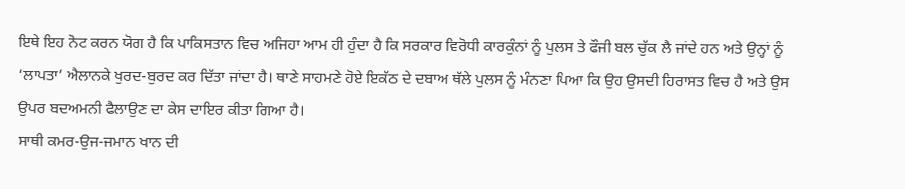ਇਥੇ ਇਹ ਨੋਟ ਕਰਨ ਯੋਗ ਹੈ ਕਿ ਪਾਕਿਸਤਾਨ ਵਿਚ ਅਜਿਹਾ ਆਮ ਹੀ ਹੁੰਦਾ ਹੈ ਕਿ ਸਰਕਾਰ ਵਿਰੋਧੀ ਕਾਰਕੁੰਨਾਂ ਨੂੰ ਪੁਲਸ ਤੇ ਫੌਜੀ ਬਲ ਚੁੱਕ ਲੈ ਜਾਂਦੇ ਹਨ ਅਤੇ ਉਨ੍ਹਾਂ ਨੂੰ ‘ਲਾਪਤਾ’ ਐਲਾਨਕੇ ਖੁਰਦ-ਬੁਰਦ ਕਰ ਦਿੱਤਾ ਜਾਂਦਾ ਹੈ। ਥਾਣੇ ਸਾਹਮਣੇ ਹੋਏ ਇਕੱਠ ਦੇ ਦਬਾਅ ਥੱਲੇ ਪੁਲਸ ਨੂੰ ਮੰਨਣਾ ਪਿਆ ਕਿ ਉਹ ਉਸਦੀ ਹਿਰਾਸਤ ਵਿਚ ਹੈ ਅਤੇ ਉਸ ਉਪਰ ਬਦਅਮਨੀ ਫੈਲਾਉਣ ਦਾ ਕੇਸ ਦਾਇਰ ਕੀਤਾ ਗਿਆ ਹੈ।
ਸਾਥੀ ਕਮਰ-ਉਜ-ਜਮਾਨ ਖਾਨ ਦੀ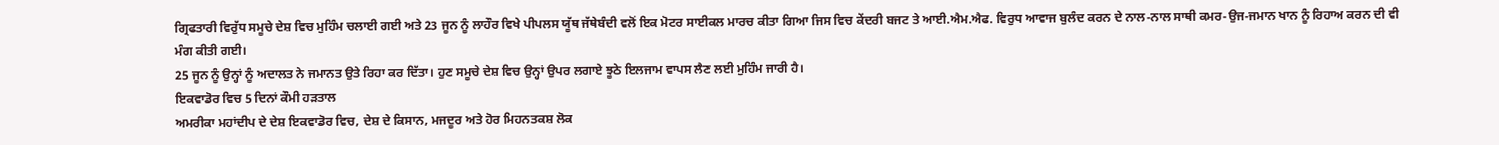ਗ੍ਰਿਫਤਾਰੀ ਵਿਰੁੱਧ ਸਮੂਚੇ ਦੇਸ਼ ਵਿਚ ਮੁਹਿੰਮ ਚਲਾਈ ਗਈ ਅਤੇ 23 ਜੂਨ ਨੂੰ ਲਾਹੌਰ ਵਿਖੇ ਪੀਪਲਸ ਯੂੱਥ ਜੱਥੇਬੰਦੀ ਵਲੋਂ ਇਕ ਮੋਟਰ ਸਾਈਕਲ ਮਾਰਚ ਕੀਤਾ ਗਿਆ ਜਿਸ ਵਿਚ ਕੇਂਦਰੀ ਬਜਟ ਤੇ ਆਈ.ਐਮ.ਐਫ. ਵਿਰੁਧ ਆਵਾਜ ਬੁਲੰਦ ਕਰਨ ਦੇ ਨਾਲ-ਨਾਲ ਸਾਥੀ ਕਮਰ-ਉਜ-ਜਮਾਨ ਖਾਨ ਨੂੰ ਰਿਹਾਅ ਕਰਨ ਦੀ ਵੀ ਮੰਗ ਕੀਤੀ ਗਈ।
25 ਜੂਨ ਨੂੰ ਉਨ੍ਹਾਂ ਨੂੰ ਅਦਾਲਤ ਨੇ ਜਮਾਨਤ ਉਤੇ ਰਿਹਾ ਕਰ ਦਿੱਤਾ। ਹੁਣ ਸਮੂਚੇ ਦੇਸ਼ ਵਿਚ ਉਨ੍ਹਾਂ ਉਪਰ ਲਗਾਏ ਝੂਠੇ ਇਲਜਾਮ ਵਾਪਸ ਲੈਣ ਲਈ ਮੁਹਿੰਮ ਜਾਰੀ ਹੈ।
ਇਕਵਾਡੋਰ ਵਿਚ 5 ਦਿਨਾਂ ਕੌਮੀ ਹੜਤਾਲ
ਅਮਰੀਕਾ ਮਹਾਂਦੀਪ ਦੇ ਦੇਸ਼ ਇਕਵਾਡੋਰ ਵਿਚ, ਦੇਸ਼ ਦੇ ਕਿਸਾਨ, ਮਜਦੂਰ ਅਤੇ ਹੋਰ ਮਿਹਨਤਕਸ਼ ਲੋਕ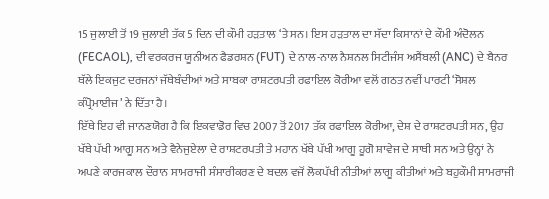15 ਜੁਲਾਈ ਤੋਂ 19 ਜੁਲਾਈ ਤੱਕ 5 ਦਿਨ ਦੀ ਕੌਮੀ ਹੜਤਾਲ ‘ਤੇ ਸਨ। ਇਸ ਹੜਤਾਲ ਦਾ ਸੱਦਾ ਕਿਸਾਨਾਂ ਦੇ ਕੌਮੀ ਅੰਦੋਲਨ (FECAOL), ਦੀ ਵਰਕਰਜ ਯੂਨੀਅਨ ਫੈਡਰਸ਼ਨ (FUT) ਦੇ ਨਾਲ-ਨਾਲ ਨੈਸ਼ਨਲ ਸਿਟੀਜੰਸ ਅਸੈਂਬਲੀ (ANC) ਦੇ ਬੈਨਰ ਥੱਲੇ ਇਕਜੁਟ ਦਰਜਨਾਂ ਜੱਥੇਬੰਦੀਆਂ ਅਤੇ ਸਾਬਕਾ ਰਾਸ਼ਟਰਪਤੀ ਰਫਾਇਲ ਕੋਰੀਆ ਵਲੋਂ ਗਠਤ ਨਵੀਂ ਪਾਰਟੀ ‘ਸੋਸ਼ਲ ਕੰਪ੍ਰੋਮਾਈਜ’ ਨੇ ਦਿੱਤਾ ਹੈ।
ਇੱਥੇ ਇਹ ਵੀ ਜਾਨਣਯੋਗ ਹੈ ਕਿ ਇਕਵਾਡੋਰ ਵਿਚ 2007 ਤੋਂ 2017 ਤੱਕ ਰਫਾਇਲ ਕੋਰੀਆ, ਦੇਸ਼ ਦੇ ਰਾਸ਼ਟਰਪਤੀ ਸਨ, ਉਹ ਖੱਬੇ ਪੱਖੀ ਆਗੂ ਸਨ ਅਤੇ ਵੈਨੇਜੁਏਲਾ ਦੇ ਰਾਸ਼ਟਰਪਤੀ ਤੇ ਮਹਾਨ ਖੱਬੇ ਪੱਖੀ ਆਗੂ ਹੂਗੋ ਸ਼ਾਵੇਜ ਦੇ ਸਾਥੀ ਸਨ ਅਤੇ ਉਨ੍ਹਾਂ ਨੇ ਅਪਣੇ ਕਾਰਜਕਾਲ ਦੌਰਾਨ ਸਾਮਰਾਜੀ ਸੰਸਾਰੀਕਰਣ ਦੇ ਬਦਲ ਵਜੋਂ ਲੋਕਪੱਖੀ ਨੀਤੀਆਂ ਲਾਗੂ ਕੀਤੀਆਂ ਅਤੇ ਬਹੁਕੌਮੀ ਸਾਮਰਾਜੀ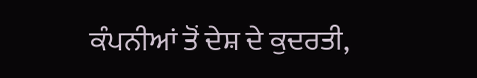ਕੰਪਨੀਆਂ ਤੋਂ ਦੇਸ਼ ਦੇ ਕੁਦਰਤੀ,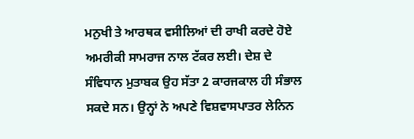ਮਨੁਖੀ ਤੇ ਆਰਥਕ ਵਸੀਲਿਆਂ ਦੀ ਰਾਖੀ ਕਰਦੇ ਹੋਏ ਅਮਰੀਕੀ ਸਾਮਰਾਜ ਨਾਲ ਟੱਕਰ ਲਈ। ਦੇਸ਼ ਦੇ ਸੰਵਿਧਾਨ ਮੁਤਾਬਕ ਉਹ ਸੱਤਾ 2 ਕਾਰਜਕਾਲ ਹੀ ਸੰਭਾਲ ਸਕਦੇ ਸਨ। ਉਨ੍ਹਾਂ ਨੇ ਅਪਣੇ ਵਿਸ਼ਵਾਸਪਾਤਰ ਲੇਨਿਨ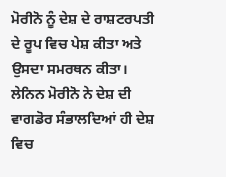ਮੋਰੀਨੋ ਨੂੰ ਦੇਸ਼ ਦੇ ਰਾਸ਼ਟਰਪਤੀ ਦੇ ਰੂਪ ਵਿਚ ਪੇਸ਼ ਕੀਤਾ ਅਤੇ ਉਸਦਾ ਸਮਰਥਨ ਕੀਤਾ। ਲੇਨਿਨ ਮੋਰੀਨੋ ਨੇ ਦੇਸ਼ ਦੀ ਵਾਗਡੋਰ ਸੰਭਾਲਦਿਆਂ ਹੀ ਦੇਸ਼ ਵਿਚ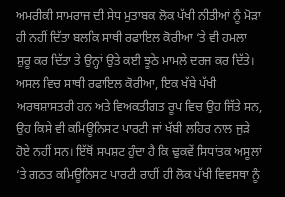ਅਮਰੀਕੀ ਸਾਮਰਾਜ ਦੀ ਸੇਧ ਮੁਤਾਬਕ ਲੋਕ ਪੱਖੀ ਨੀਤੀਆਂ ਨੂੰ ਮੋੜਾ ਹੀ ਨਹੀਂ ਦਿੱਤਾ ਬਲਕਿ ਸਾਥੀ ਰਫਾਇਲ ਕੋਰੀਆ ‘ਤੇ ਵੀ ਹਮਲਾ ਸ਼ੁਰੂ ਕਰ ਦਿੱਤਾ ਤੇ ਉਨ੍ਹਾਂ ਉਤੇ ਕਈ ਝੂਠੇ ਮਾਮਲੇ ਦਰਜ ਕਰ ਦਿੱਤੇ। ਅਸਲ ਵਿਚ ਸਾਥੀ ਰਫਾਇਲ ਕੋਰੀਆ, ਇਕ ਖੱਬੇ ਪੱਖੀ ਅਰਥਸ਼ਾਸਤਰੀ ਹਨ ਅਤੇ ਵਿਅਕਤੀਗਤ ਰੂਪ ਵਿਚ ਉਹ ਜਿੱਤੇ ਸਨ, ਉਹ ਕਿਸੇ ਵੀ ਕਮਿਊਨਿਸਟ ਪਾਰਟੀ ਜਾਂ ਖੱਬੀ ਲਹਿਰ ਨਾਲ ਜੁੜੇ ਹੋਏ ਨਹੀਂ ਸਨ। ਇੱਥੋਂ ਸਪਸ਼ਟ ਹੁੰਦਾ ਹੈ ਕਿ ਢੁਕਵੇਂ ਸਿਧਾਂਤਕ ਅਸੂਲਾਂ ‘ਤੇ ਗਠਤ ਕਮਿਊਨਿਸਟ ਪਾਰਟੀ ਰਾਹੀਂ ਹੀ ਲੋਕ ਪੱਖੀ ਵਿਵਸਥਾ ਨੂੰ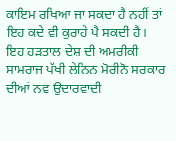ਕਾਇਮ ਰਖਿਆ ਜਾ ਸਕਦਾ ਹੈ ਨਹੀਂ ਤਾਂ ਇਹ ਕਦੇ ਵੀ ਕੁਰਾਹੇ ਪੈ ਸਕਦੀ ਹੈ।
ਇਹ ਹੜਤਾਲ ਦੇਸ਼ ਦੀ ਅਮਰੀਕੀ ਸਾਮਰਾਜ ਪੱਖੀ ਲੇਨਿਨ ਮੋਰੀਨੋ ਸਰਕਾਰ ਦੀਆਂ ਨਵ ਉਦਾਰਵਾਦੀ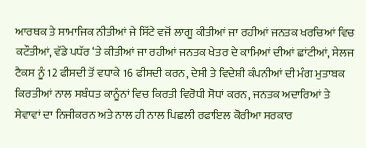ਆਰਥਕ ਤੇ ਸਾਮਾਜਿਕ ਨੀਤੀਆਂ ਜੇ ਸਿੱਟੇ ਵਜੋਂ ਲਾਗੂ ਕੀਤੀਆਂ ਜਾ ਰਹੀਆਂ ਜਨਤਕ ਖਰਚਿਆਂ ਵਿਚ ਕਟੌਤੀਆਂ, ਵੱਡੇ ਪਧੱਰ ‘ਤੇ ਕੀਤੀਆਂ ਜਾ ਰਹੀਆਂ ਜਨਤਕ ਖੇਤਰ ਦੇ ਕਾਮਿਆਂ ਦੀਆਂ ਛਾਂਟੀਆਂ, ਸੇਲਜ ਟੈਕਸ ਨੂੰ 12 ਫੀਸਦੀ ਤੋਂ ਵਧਾਕੇ 16 ਫੀਸਦੀ ਕਰਨ, ਦੇਸੀ ਤੇ ਵਿਦੇਸ਼ੀ ਕੰਪਨੀਆਂ ਦੀ ਮੰਗ ਮੁਤਾਬਕ ਕਿਰਤੀਆਂ ਨਾਲ ਸਬੰਧਤ ਕਾਨੂੰਨਾਂ ਵਿਚ ਕਿਰਤੀ ਵਿਰੋਧੀ ਸੋਧਾਂ ਕਰਨ, ਜਨਤਕ ਅਦਾਰਿਆਂ ਤੇ ਸੇਵਾਵਾਂ ਦਾ ਨਿਜੀਕਰਨ ਅਤੇ ਨਾਲ ਹੀ ਨਾਲ ਪਿਛਲੀ ਰਫਾਇਲ ਕੋਰੀਆ ਸਰਕਾਰ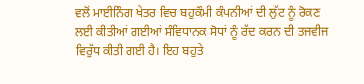ਵਲੋਂ ਮਾਈਨਿੰਗ ਖੇਤਰ ਵਿਚ ਬਹੁਕੌਮੀ ਕੰਪਨੀਆਂ ਦੀ ਲੁੱਟ ਨੂੰ ਰੋਕਣ ਲਈ ਕੀਤੀਆਂ ਗਈਆਂ ਸੰਵਿਧਾਨਕ ਸੋਧਾਂ ਨੂੰ ਰੱਦ ਕਰਨ ਦੀ ਤਜਵੀਜ ਵਿਰੁੱਧ ਕੀਤੀ ਗਈ ਹੈ। ਇਹ ਬਹੁਤੇ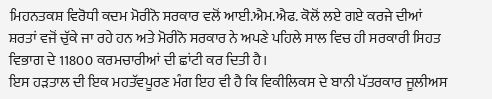ਮਿਹਨਤਕਸ਼ ਵਿਰੋਧੀ ਕਦਮ ਮੋਰੀਨੋ ਸਰਕਾਰ ਵਲੋਂ ਆਈ.ਐਮ.ਐਫ. ਕੋਲੋਂ ਲਏ ਗਏ ਕਰਜੇ ਦੀਆਂ ਸ਼ਰਤਾਂ ਵਜੋਂ ਚੁੱਕੇ ਜਾ ਰਹੇ ਹਨ ਅਤੇ ਮੋਰੀਨੋ ਸਰਕਾਰ ਨੇ ਅਪਣੇ ਪਹਿਲੇ ਸਾਲ ਵਿਚ ਹੀ ਸਰਕਾਰੀ ਸਿਹਤ ਵਿਭਾਗ ਦੇ 11800 ਕਰਮਚਾਰੀਆਂ ਦੀ ਛਾਂਟੀ ਕਰ ਦਿਤੀ ਹੈ।
ਇਸ ਹੜਤਾਲ ਦੀ ਇਕ ਮਹਤੱਵਪੂਰਣ ਮੰਗ ਇਹ ਵੀ ਹੈ ਕਿ ਵਿਕੀਲਿਕਸ ਦੇ ਬਾਨੀ ਪੱਤਰਕਾਰ ਜੂਲੀਅਸ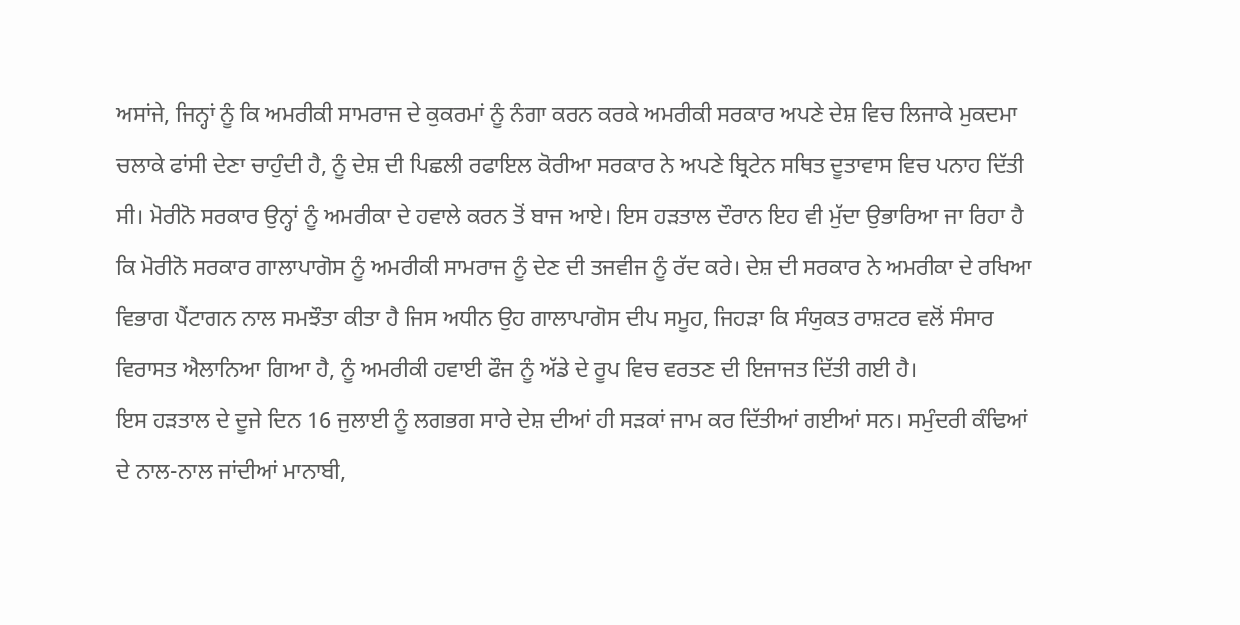ਅਸਾਂਜੇ, ਜਿਨ੍ਹਾਂ ਨੂੰ ਕਿ ਅਮਰੀਕੀ ਸਾਮਰਾਜ ਦੇ ਕੁਕਰਮਾਂ ਨੂੰ ਨੰਗਾ ਕਰਨ ਕਰਕੇ ਅਮਰੀਕੀ ਸਰਕਾਰ ਅਪਣੇ ਦੇਸ਼ ਵਿਚ ਲਿਜਾਕੇ ਮੁਕਦਮਾ ਚਲਾਕੇ ਫਾਂਸੀ ਦੇਣਾ ਚਾਹੁੰਦੀ ਹੈ, ਨੂੰ ਦੇਸ਼ ਦੀ ਪਿਛਲੀ ਰਫਾਇਲ ਕੋਰੀਆ ਸਰਕਾਰ ਨੇ ਅਪਣੇ ਬ੍ਰਿਟੇਨ ਸਥਿਤ ਦੂਤਾਵਾਸ ਵਿਚ ਪਨਾਹ ਦਿੱਤੀ ਸੀ। ਮੋਰੀਨੋ ਸਰਕਾਰ ਉਨ੍ਹਾਂ ਨੂੰ ਅਮਰੀਕਾ ਦੇ ਹਵਾਲੇ ਕਰਨ ਤੋਂ ਬਾਜ ਆਏ। ਇਸ ਹੜਤਾਲ ਦੌਰਾਨ ਇਹ ਵੀ ਮੁੱਦਾ ਉਭਾਰਿਆ ਜਾ ਰਿਹਾ ਹੈ ਕਿ ਮੋਰੀਨੋ ਸਰਕਾਰ ਗਾਲਾਪਾਗੋਸ ਨੂੰ ਅਮਰੀਕੀ ਸਾਮਰਾਜ ਨੂੰ ਦੇਣ ਦੀ ਤਜਵੀਜ ਨੂੰ ਰੱਦ ਕਰੇ। ਦੇਸ਼ ਦੀ ਸਰਕਾਰ ਨੇ ਅਮਰੀਕਾ ਦੇ ਰਖਿਆ ਵਿਭਾਗ ਪੈਂਟਾਗਨ ਨਾਲ ਸਮਝੌਤਾ ਕੀਤਾ ਹੈ ਜਿਸ ਅਧੀਨ ਉਹ ਗਾਲਾਪਾਗੋਸ ਦੀਪ ਸਮੂਹ, ਜਿਹੜਾ ਕਿ ਸੰਯੁਕਤ ਰਾਸ਼ਟਰ ਵਲੋਂ ਸੰਸਾਰ ਵਿਰਾਸਤ ਐਲਾਨਿਆ ਗਿਆ ਹੈ, ਨੂੰ ਅਮਰੀਕੀ ਹਵਾਈ ਫੌਜ ਨੂੰ ਅੱਡੇ ਦੇ ਰੂਪ ਵਿਚ ਵਰਤਣ ਦੀ ਇਜਾਜਤ ਦਿੱਤੀ ਗਈ ਹੈ।
ਇਸ ਹੜਤਾਲ ਦੇ ਦੂਜੇ ਦਿਨ 16 ਜੁਲਾਈ ਨੂੰ ਲਗਭਗ ਸਾਰੇ ਦੇਸ਼ ਦੀਆਂ ਹੀ ਸੜਕਾਂ ਜਾਮ ਕਰ ਦਿੱਤੀਆਂ ਗਈਆਂ ਸਨ। ਸਮੁੰਦਰੀ ਕੰਢਿਆਂ ਦੇ ਨਾਲ-ਨਾਲ ਜਾਂਦੀਆਂ ਮਾਨਾਬੀ,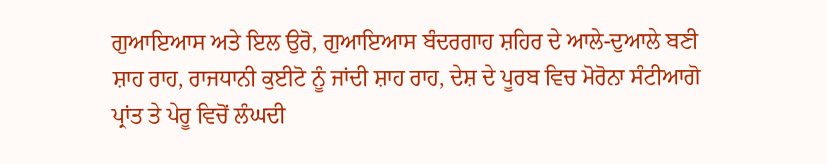ਗੁਆਇਆਸ ਅਤੇ ਇਲ ਉਰੋ, ਗੁਆਇਆਸ ਬੰਦਰਗਾਹ ਸ਼ਹਿਰ ਦੇ ਆਲੇ-ਦੁਆਲੇ ਬਣੀ ਸ਼ਾਹ ਰਾਹ, ਰਾਜਧਾਨੀ ਕੁਈਟੋ ਨੂੰ ਜਾਂਦੀ ਸ਼ਾਹ ਰਾਹ, ਦੇਸ਼ ਦੇ ਪੂਰਬ ਵਿਚ ਮੋਰੋਨਾ ਸੰਟੀਆਗੋ ਪ੍ਰਾਂਤ ਤੇ ਪੇਰੂ ਵਿਚੋਂ ਲੰਘਦੀ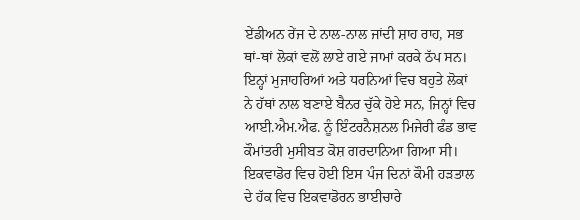ਏਂਡੀਅਨ ਰੇਂਜ ਦੇ ਨਾਲ-ਨਾਲ ਜਾਂਦੀ ਸ਼ਾਹ ਰਾਹ, ਸਭ ਥਾਂ-ਥਾਂ ਲੋਕਾਂ ਵਲੋਂ ਲਾਏ ਗਏ ਜਾਮਾਂ ਕਰਕੇ ਠੱਪ ਸਨ। ਇਨ੍ਹਾਂ ਮੁਜਾਹਰਿਆਂ ਅਤੇ ਧਰਨਿਆਂ ਵਿਚ ਬਹੁਤੇ ਲੋਕਾਂ ਨੇ ਹੱਥਾਂ ਨਾਲ ਬਣਾਏ ਬੈਨਰ ਚੁੱਕੇ ਹੋਏ ਸਨ, ਜਿਨ੍ਹਾਂ ਵਿਚ ਆਈ.ਐਮ.ਐਫ. ਨੂੰ ਇੰਟਰਨੈਸ਼ਨਲ ਮਿਜੇਰੀ ਫੰਡ ਭਾਵ ਕੌਮਾਂਤਰੀ ਮੁਸੀਬਤ ਕੋਸ਼ ਗਰਦਾਨਿਆ ਗਿਆ ਸੀ।
ਇਕਵਾਡੋਰ ਵਿਚ ਹੋਈ ਇਸ ਪੰਜ ਦਿਨਾਂ ਕੌਮੀ ਹੜਤਾਲ ਦੇ ਹੱਕ ਵਿਚ ਇਕਵਾਡੋਰਨ ਭਾਈਚਾਰੇ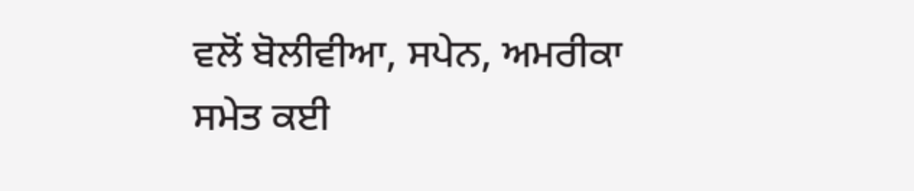ਵਲੋਂ ਬੋਲੀਵੀਆ, ਸਪੇਨ, ਅਮਰੀਕਾ ਸਮੇਤ ਕਈ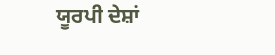ਯੂਰਪੀ ਦੇਸ਼ਾਂ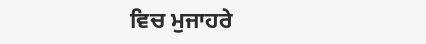ਵਿਚ ਮੁਜਾਹਰੇ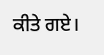ਕੀਤੇ ਗਏ।